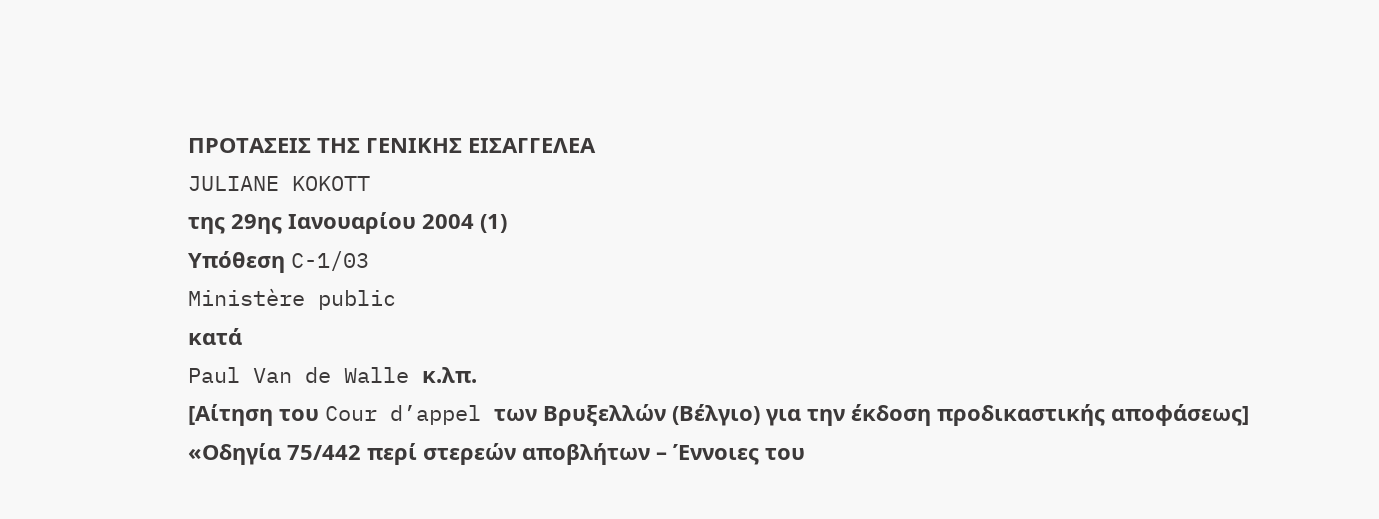ΠΡΟΤΑΣΕΙΣ ΤΗΣ ΓΕΝΙΚΗΣ ΕΙΣΑΓΓΕΛΕΑ
JULIANE KOKOTT
της 29ης Ιανουαρίου 2004 (1)
Υπόθεση C-1/03
Ministère public
κατά
Paul Van de Walle κ.λπ.
[Αίτηση του Cour d’appel των Βρυξελλών (Βέλγιο) για την έκδοση προδικαστικής αποφάσεως]
«Οδηγία 75/442 περί στερεών αποβλήτων – Έννοιες του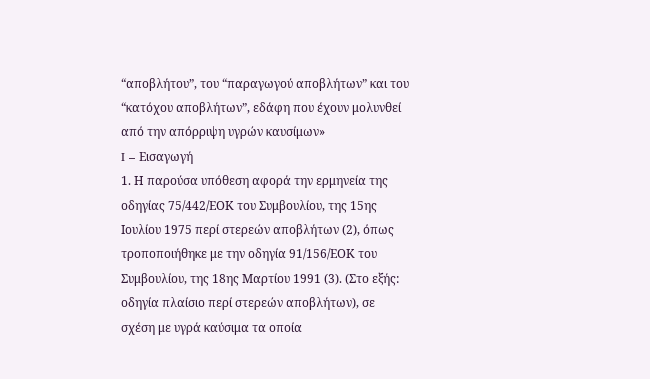“αποβλήτου”, του “παραγωγού αποβλήτων” και του “κατόχου αποβλήτων”, εδάφη που έχουν μολυνθεί από την απόρριψη υγρών καυσίμων»
I – Εισαγωγή
1. Η παρούσα υπόθεση αφορά την ερμηνεία της οδηγίας 75/442/ΕΟΚ του Συμβουλίου, της 15ης Ιουλίου 1975 περί στερεών αποβλήτων (2), όπως τροποποιήθηκε με την οδηγία 91/156/ΕΟΚ του Συμβουλίου, της 18ης Μαρτίου 1991 (3). (Στο εξής: οδηγία πλαίσιο περί στερεών αποβλήτων), σε σχέση με υγρά καύσιμα τα οποία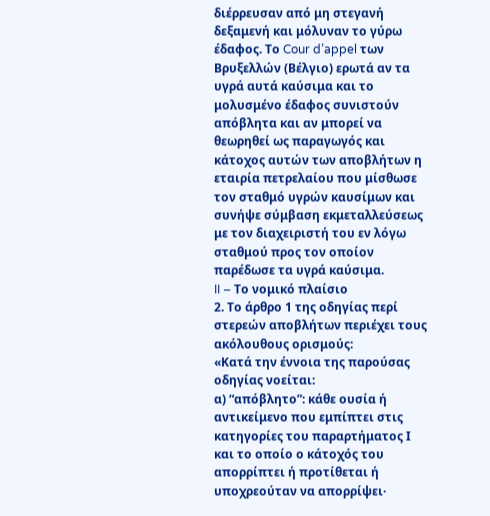διέρρευσαν από μη στεγανή δεξαμενή και μόλυναν το γύρω έδαφος. Το Cour d’appel των Βρυξελλών (Βέλγιο) ερωτά αν τα υγρά αυτά καύσιμα και το μολυσμένο έδαφος συνιστούν απόβλητα και αν μπορεί να θεωρηθεί ως παραγωγός και κάτοχος αυτών των αποβλήτων η εταιρία πετρελαίου που μίσθωσε τον σταθμό υγρών καυσίμων και συνήψε σύμβαση εκμεταλλεύσεως με τον διαχειριστή του εν λόγω σταθμού προς τον οποίον παρέδωσε τα υγρά καύσιμα.
II – Το νομικό πλαίσιο
2. Το άρθρο 1 της οδηγίας περί στερεών αποβλήτων περιέχει τους ακόλουθους ορισμούς:
«Κατά την έννοια της παρούσας οδηγίας νοείται:
α) “απόβλητο”: κάθε ουσία ή αντικείμενο που εμπίπτει στις κατηγορίες του παραρτήματος Ι και το οποίο ο κάτοχός του απορρίπτει ή προτίθεται ή υποχρεούταν να απορρίψει·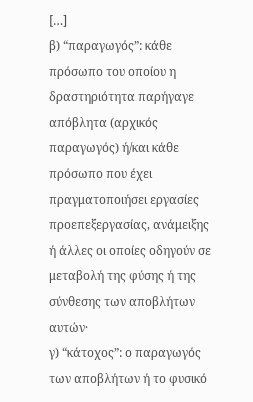[…]
β) “παραγωγός”: κάθε πρόσωπο του οποίου η δραστηριότητα παρήγαγε απόβλητα (αρχικός παραγωγός) ή/και κάθε πρόσωπο που έχει πραγματοποιήσει εργασίες προεπεξεργασίας, ανάμειξης ή άλλες οι οποίες οδηγούν σε μεταβολή της φύσης ή της σύνθεσης των αποβλήτων αυτών·
γ) “κάτοχος”: ο παραγωγός των αποβλήτων ή το φυσικό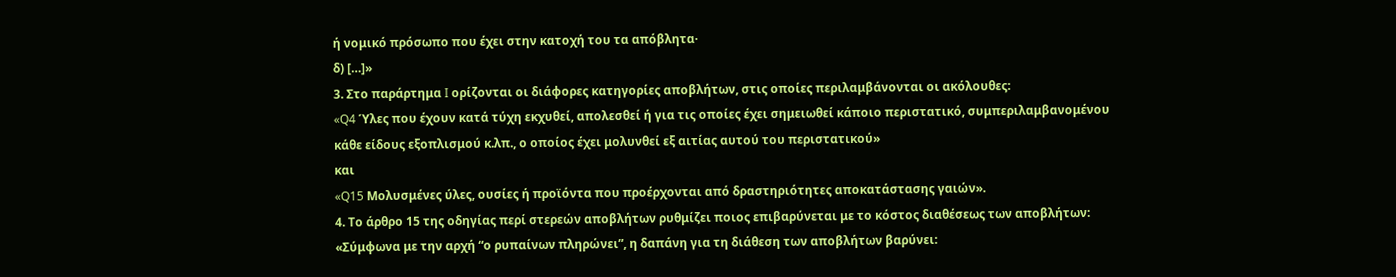ή νομικό πρόσωπο που έχει στην κατοχή του τα απόβλητα·
δ) […]»
3. Στο παράρτημα I ορίζονται οι διάφορες κατηγορίες αποβλήτων, στις οποίες περιλαμβάνονται οι ακόλουθες:
«Q4 Ύλες που έχουν κατά τύχη εκχυθεί, απολεσθεί ή για τις οποίες έχει σημειωθεί κάποιο περιστατικό, συμπεριλαμβανομένου κάθε είδους εξοπλισμού κ.λπ., ο οποίος έχει μολυνθεί εξ αιτίας αυτού του περιστατικού»
και
«Q15 Μολυσμένες ύλες, ουσίες ή προϊόντα που προέρχονται από δραστηριότητες αποκατάστασης γαιών».
4. Το άρθρο 15 της οδηγίας περί στερεών αποβλήτων ρυθμίζει ποιος επιβαρύνεται με το κόστος διαθέσεως των αποβλήτων:
«Σύμφωνα με την αρχή “ο ρυπαίνων πληρώνει”, η δαπάνη για τη διάθεση των αποβλήτων βαρύνει: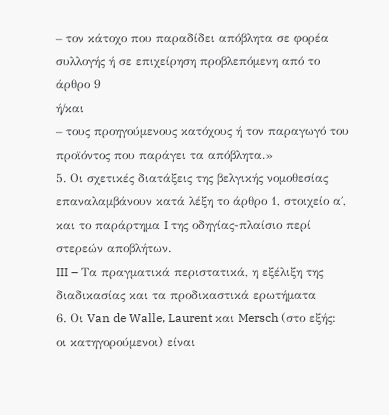– τον κάτοχο που παραδίδει απόβλητα σε φορέα συλλογής ή σε επιχείρηση προβλεπόμενη από το άρθρο 9
ή/και
– τους προηγούμενους κατόχους ή τον παραγωγό του προϊόντος που παράγει τα απόβλητα.»
5. Οι σχετικές διατάξεις της βελγικής νομοθεσίας επαναλαμβάνουν κατά λέξη το άρθρο 1, στοιχείο α΄, και το παράρτημα I της οδηγίας-πλαίσιο περί στερεών αποβλήτων.
III – Τα πραγματικά περιστατικά, η εξέλιξη της διαδικασίας και τα προδικαστικά ερωτήματα
6. Οι Van de Walle, Laurent και Mersch (στο εξής: οι κατηγορούμενοι) είναι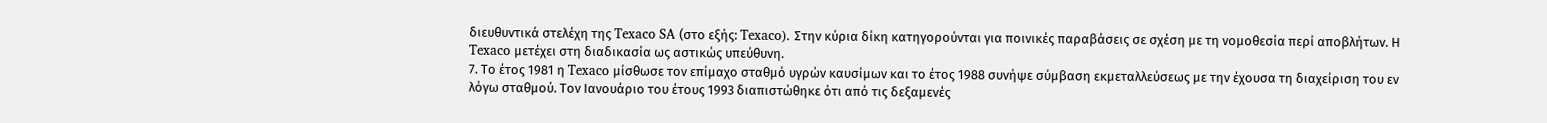διευθυντικά στελέχη της Texaco SA (στο εξής: Texaco). Στην κύρια δίκη κατηγορούνται για ποινικές παραβάσεις σε σχέση με τη νομοθεσία περί αποβλήτων. Η Texaco μετέχει στη διαδικασία ως αστικώς υπεύθυνη.
7. Το έτος 1981 η Texaco μίσθωσε τον επίμαχο σταθμό υγρών καυσίμων και το έτος 1988 συνήψε σύμβαση εκμεταλλεύσεως με την έχουσα τη διαχείριση του εν λόγω σταθμού. Τον Ιανουάριο του έτους 1993 διαπιστώθηκε ότι από τις δεξαμενές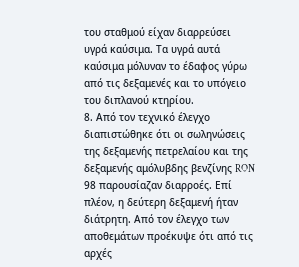του σταθμού είχαν διαρρεύσει υγρά καύσιμα. Τα υγρά αυτά καύσιμα μόλυναν το έδαφος γύρω από τις δεξαμενές και το υπόγειο του διπλανού κτηρίου.
8. Από τον τεχνικό έλεγχο διαπιστώθηκε ότι οι σωληνώσεις της δεξαμενής πετρελαίου και της δεξαμενής αμόλυβδης βενζίνης RON 98 παρουσίαζαν διαρροές. Επί πλέον, η δεύτερη δεξαμενή ήταν διάτρητη. Από τον έλεγχο των αποθεμάτων προέκυψε ότι από τις αρχές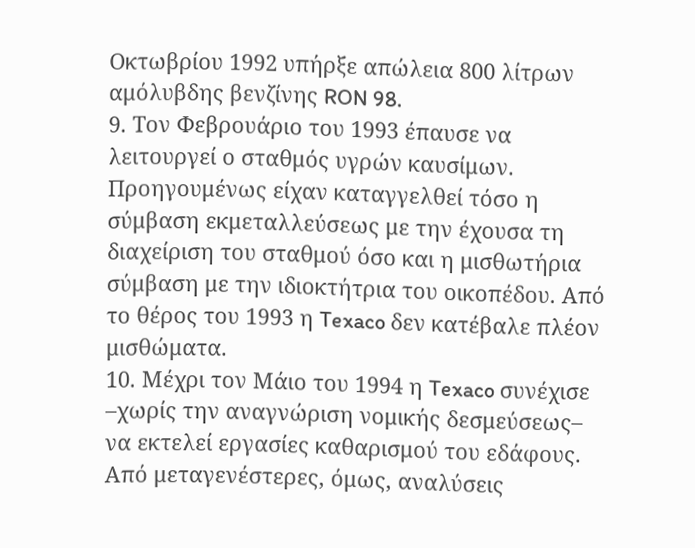Οκτωβρίου 1992 υπήρξε απώλεια 800 λίτρων αμόλυβδης βενζίνης RON 98.
9. Τον Φεβρουάριο του 1993 έπαυσε να λειτουργεί ο σταθμός υγρών καυσίμων. Προηγουμένως είχαν καταγγελθεί τόσο η σύμβαση εκμεταλλεύσεως με την έχουσα τη διαχείριση του σταθμού όσο και η μισθωτήρια σύμβαση με την ιδιοκτήτρια του οικοπέδου. Από το θέρος του 1993 η Texaco δεν κατέβαλε πλέον μισθώματα.
10. Μέχρι τον Μάιο του 1994 η Texaco συνέχισε –χωρίς την αναγνώριση νομικής δεσμεύσεως– να εκτελεί εργασίες καθαρισμού του εδάφους. Από μεταγενέστερες, όμως, αναλύσεις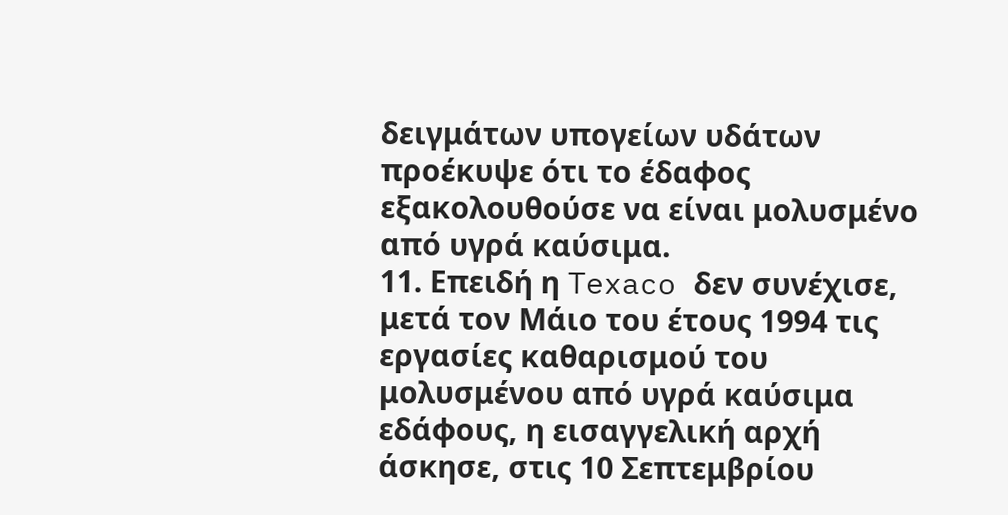δειγμάτων υπογείων υδάτων προέκυψε ότι το έδαφος εξακολουθούσε να είναι μολυσμένο από υγρά καύσιμα.
11. Επειδή η Texaco δεν συνέχισε, μετά τον Μάιο του έτους 1994 τις εργασίες καθαρισμού του μολυσμένου από υγρά καύσιμα εδάφους, η εισαγγελική αρχή άσκησε, στις 10 Σεπτεμβρίου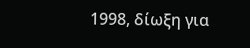1998, δίωξη για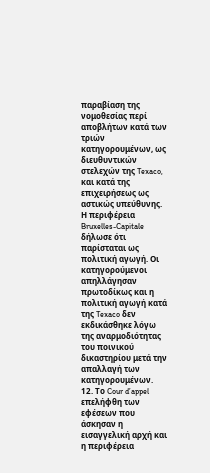παραβίαση της νομοθεσίας περί αποβλήτων κατά των τριών κατηγορουμένων, ως διευθυντικών στελεχών της Texaco, και κατά της επιχειρήσεως ως αστικώς υπεύθυνης. Η περιφέρεια Bruxelles-Capitale δήλωσε ότι παρίσταται ως πολιτική αγωγή. Οι κατηγορούμενοι απηλλάγησαν πρωτοδίκως και η πολιτική αγωγή κατά της Texaco δεν εκδικάσθηκε λόγω της αναρμοδιότητας του ποινικού δικαστηρίου μετά την απαλλαγή των κατηγορουμένων.
12. Το Cour d’appel επελήφθη των εφέσεων που άσκησαν η εισαγγελική αρχή και η περιφέρεια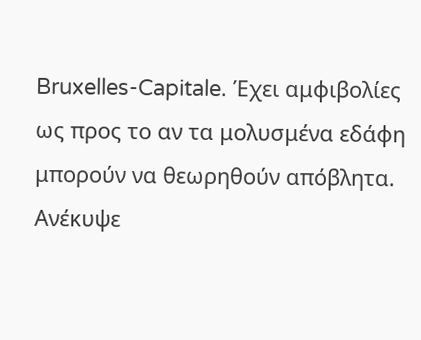Bruxelles-Capitale. Έχει αμφιβολίες ως προς το αν τα μολυσμένα εδάφη μπορούν να θεωρηθούν απόβλητα. Ανέκυψε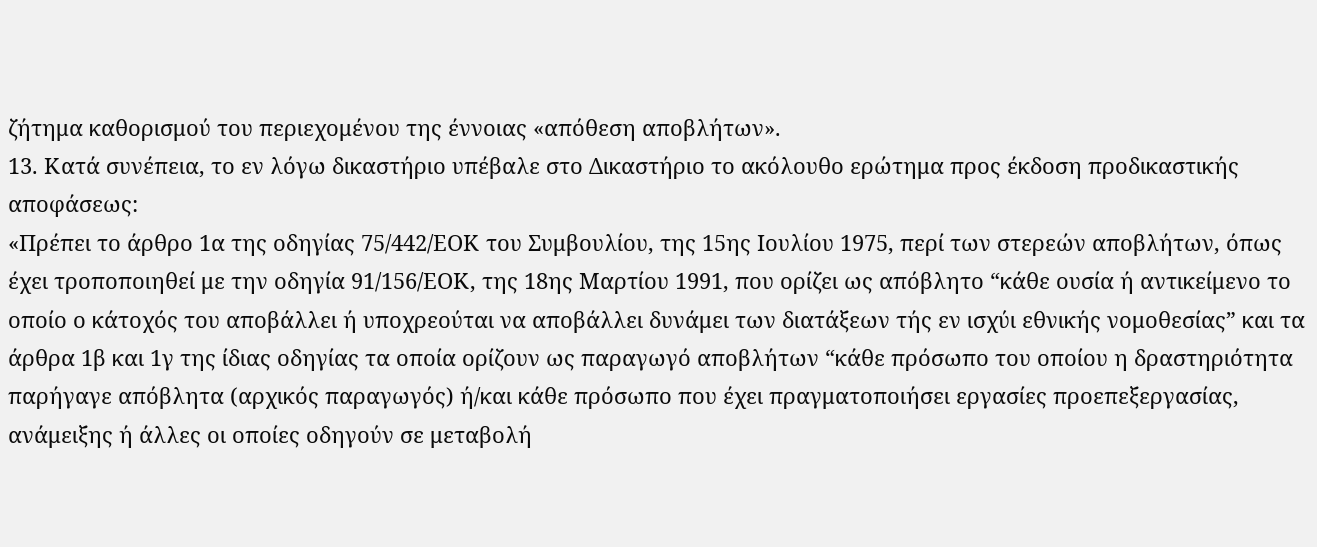ζήτημα καθορισμού του περιεχομένου της έννοιας «απόθεση αποβλήτων».
13. Κατά συνέπεια, το εν λόγω δικαστήριο υπέβαλε στο Δικαστήριο το ακόλουθο ερώτημα προς έκδοση προδικαστικής αποφάσεως:
«Πρέπει το άρθρο 1α της οδηγίας 75/442/ΕΟΚ του Συμβουλίου, της 15ης Ιουλίου 1975, περί των στερεών αποβλήτων, όπως έχει τροποποιηθεί με την οδηγία 91/156/ΕΟΚ, της 18ης Μαρτίου 1991, που ορίζει ως απόβλητο “κάθε ουσία ή αντικείμενο το οποίο ο κάτοχός του αποβάλλει ή υποχρεούται να αποβάλλει δυνάμει των διατάξεων τής εν ισχύι εθνικής νομοθεσίας” και τα άρθρα 1β και 1γ της ίδιας οδηγίας τα οποία ορίζουν ως παραγωγό αποβλήτων “κάθε πρόσωπο του οποίου η δραστηριότητα παρήγαγε απόβλητα (αρχικός παραγωγός) ή/και κάθε πρόσωπο που έχει πραγματοποιήσει εργασίες προεπεξεργασίας, ανάμειξης ή άλλες οι οποίες οδηγούν σε μεταβολή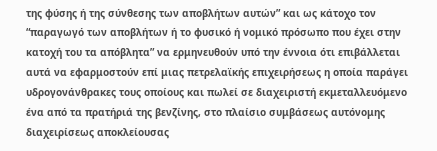της φύσης ή της σύνθεσης των αποβλήτων αυτών” και ως κάτοχο τον “παραγωγό των αποβλήτων ή το φυσικό ή νομικό πρόσωπο που έχει στην κατοχή του τα απόβλητα” να ερμηνευθούν υπό την έννοια ότι επιβάλλεται αυτά να εφαρμοστούν επί μιας πετρελαϊκής επιχειρήσεως η οποία παράγει υδρογονάνθρακες τους οποίους και πωλεί σε διαχειριστή εκμεταλλευόμενο ένα από τα πρατήριά της βενζίνης, στο πλαίσιο συμβάσεως αυτόνομης διαχειρίσεως αποκλείουσας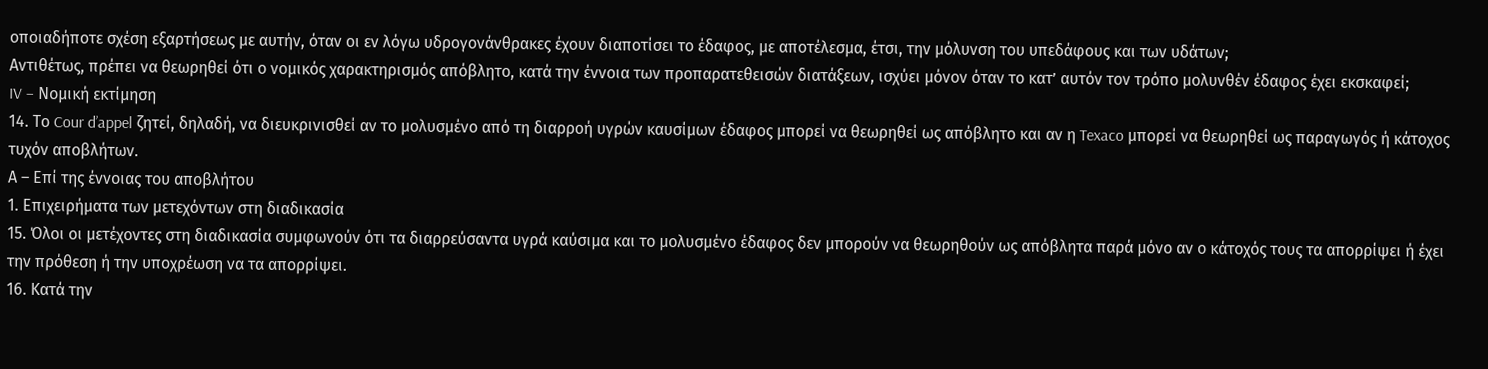οποιαδήποτε σχέση εξαρτήσεως με αυτήν, όταν οι εν λόγω υδρογονάνθρακες έχουν διαποτίσει το έδαφος, με αποτέλεσμα, έτσι, την μόλυνση του υπεδάφους και των υδάτων;
Αντιθέτως, πρέπει να θεωρηθεί ότι ο νομικός χαρακτηρισμός απόβλητο, κατά την έννοια των προπαρατεθεισών διατάξεων, ισχύει μόνον όταν το κατ’ αυτόν τον τρόπο μολυνθέν έδαφος έχει εκσκαφεί;
IV – Νομική εκτίμηση
14. Το Cour d’appel ζητεί, δηλαδή, να διευκρινισθεί αν το μολυσμένο από τη διαρροή υγρών καυσίμων έδαφος μπορεί να θεωρηθεί ως απόβλητο και αν η Texaco μπορεί να θεωρηθεί ως παραγωγός ή κάτοχος τυχόν αποβλήτων.
Α – Επί της έννοιας του αποβλήτου
1. Επιχειρήματα των μετεχόντων στη διαδικασία
15. Όλοι οι μετέχοντες στη διαδικασία συμφωνούν ότι τα διαρρεύσαντα υγρά καύσιμα και το μολυσμένο έδαφος δεν μπορούν να θεωρηθούν ως απόβλητα παρά μόνο αν ο κάτοχός τους τα απορρίψει ή έχει την πρόθεση ή την υποχρέωση να τα απορρίψει.
16. Κατά την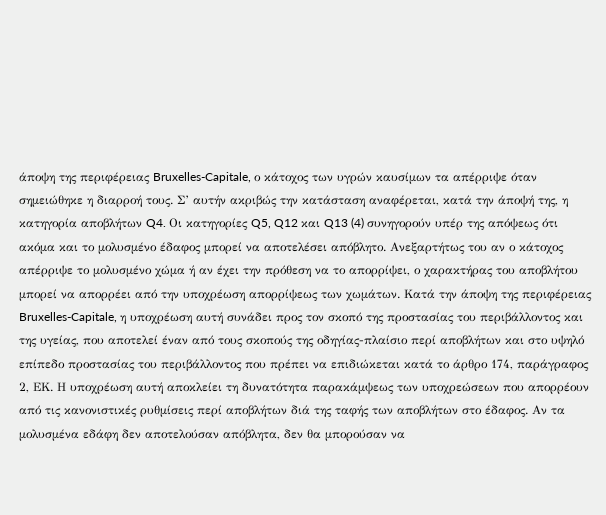άποψη της περιφέρειας Bruxelles-Capitale, ο κάτοχος των υγρών καυσίμων τα απέρριψε όταν σημειώθηκε η διαρροή τους. Σ’ αυτήν ακριβώς την κατάσταση αναφέρεται, κατά την άποψή της, η κατηγορία αποβλήτων Q4. Οι κατηγορίες Q5, Q12 και Q13 (4) συνηγορούν υπέρ της απόψεως ότι ακόμα και το μολυσμένο έδαφος μπορεί να αποτελέσει απόβλητο. Ανεξαρτήτως του αν ο κάτοχος απέρριψε το μολυσμένο χώμα ή αν έχει την πρόθεση να το απορρίψει, ο χαρακτήρας του αποβλήτου μπορεί να απορρέει από την υποχρέωση απορρίψεως των χωμάτων. Κατά την άποψη της περιφέρειας Bruxelles-Capitale, η υποχρέωση αυτή συνάδει προς τον σκοπό της προστασίας του περιβάλλοντος και της υγείας, που αποτελεί έναν από τους σκοπούς της οδηγίας-πλαίσιο περί αποβλήτων και στο υψηλό επίπεδο προστασίας του περιβάλλοντος που πρέπει να επιδιώκεται κατά το άρθρο 174, παράγραφος 2, ΕΚ. Η υποχρέωση αυτή αποκλείει τη δυνατότητα παρακάμψεως των υποχρεώσεων που απορρέουν από τις κανονιστικές ρυθμίσεις περί αποβλήτων διά της ταφής των αποβλήτων στο έδαφος. Αν τα μολυσμένα εδάφη δεν αποτελούσαν απόβλητα, δεν θα μπορούσαν να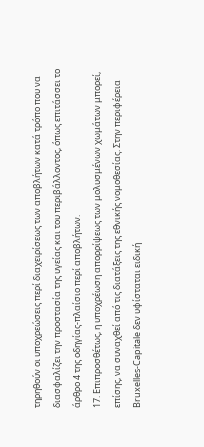τηρηθούν οι υποχρεώσεις περί διαχειρίσεως των αποβλήτων κατά τρόπο που να διασφαλίζει την προστασία της υγείας και του περιβάλλοντος, όπως επιτάσσει το άρθρο 4 της οδηγίας-πλαίσιο περί αποβλήτων.
17. Επιπροσθέτως, η υποχρέωση απορρίψεως των μολυσμένων χωμάτων μπορεί, επίσης, να συναχθεί από τις διατάξεις της εθνικής νομοθεσίας. Στην περιφέρεια Bruxelles-Capitale δεν υφίσταται ειδική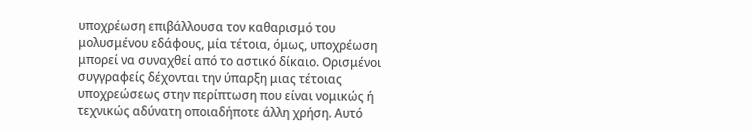υποχρέωση επιβάλλουσα τον καθαρισμό του μολυσμένου εδάφους, μία τέτοια, όμως, υποχρέωση μπορεί να συναχθεί από το αστικό δίκαιο. Ορισμένοι συγγραφείς δέχονται την ύπαρξη μιας τέτοιας υποχρεώσεως στην περίπτωση που είναι νομικώς ή τεχνικώς αδύνατη οποιαδήποτε άλλη χρήση. Αυτό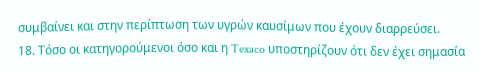συμβαίνει και στην περίπτωση των υγρών καυσίμων που έχουν διαρρεύσει.
18. Τόσο οι κατηγορούμενοι όσο και η Texaco υποστηρίζουν ότι δεν έχει σημασία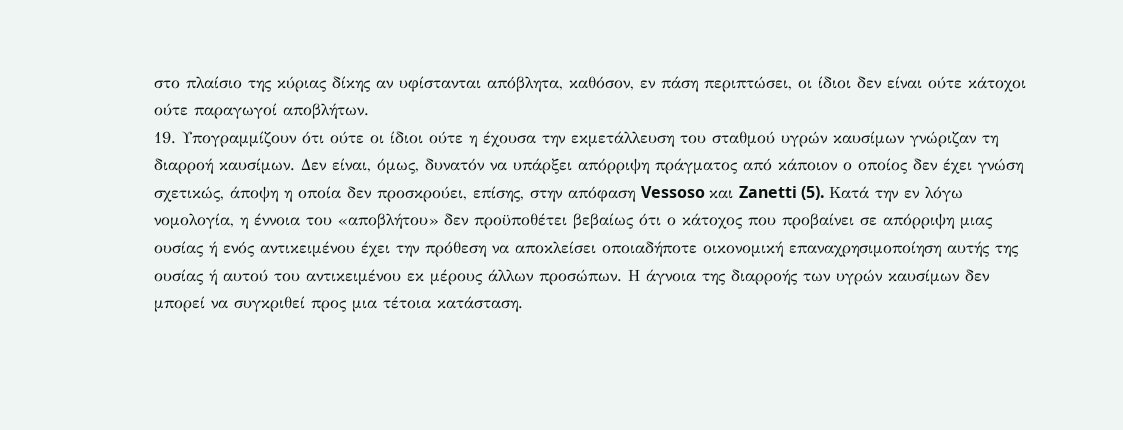στο πλαίσιο της κύριας δίκης αν υφίστανται απόβλητα, καθόσον, εν πάση περιπτώσει, οι ίδιοι δεν είναι ούτε κάτοχοι ούτε παραγωγοί αποβλήτων.
19. Υπογραμμίζουν ότι ούτε οι ίδιοι ούτε η έχουσα την εκμετάλλευση του σταθμού υγρών καυσίμων γνώριζαν τη διαρροή καυσίμων. Δεν είναι, όμως, δυνατόν να υπάρξει απόρριψη πράγματος από κάποιον ο οποίος δεν έχει γνώση σχετικώς, άποψη η οποία δεν προσκρούει, επίσης, στην απόφαση Vessoso και Zanetti (5). Κατά την εν λόγω νομολογία, η έννοια του «αποβλήτου» δεν προϋποθέτει βεβαίως ότι ο κάτοχος που προβαίνει σε απόρριψη μιας ουσίας ή ενός αντικειμένου έχει την πρόθεση να αποκλείσει οποιαδήποτε οικονομική επαναχρησιμοποίηση αυτής της ουσίας ή αυτού του αντικειμένου εκ μέρους άλλων προσώπων. Η άγνοια της διαρροής των υγρών καυσίμων δεν μπορεί να συγκριθεί προς μια τέτοια κατάσταση.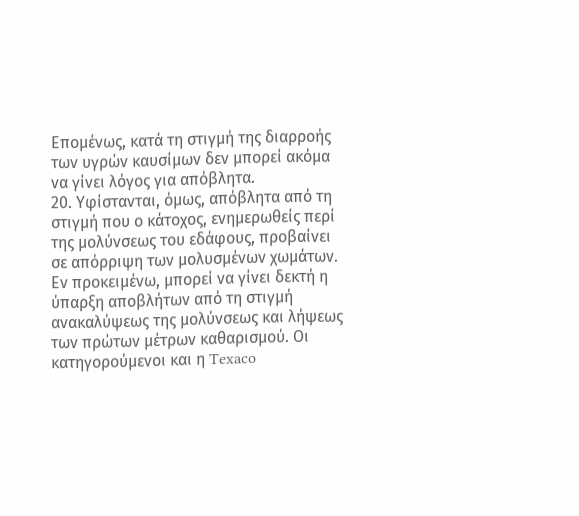Επομένως, κατά τη στιγμή της διαρροής των υγρών καυσίμων δεν μπορεί ακόμα να γίνει λόγος για απόβλητα.
20. Υφίστανται, όμως, απόβλητα από τη στιγμή που ο κάτοχος, ενημερωθείς περί της μολύνσεως του εδάφους, προβαίνει σε απόρριψη των μολυσμένων χωμάτων. Εν προκειμένω, μπορεί να γίνει δεκτή η ύπαρξη αποβλήτων από τη στιγμή ανακαλύψεως της μολύνσεως και λήψεως των πρώτων μέτρων καθαρισμού. Οι κατηγορούμενοι και η Texaco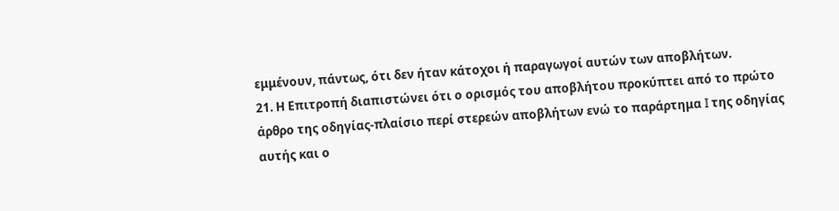εμμένουν, πάντως, ότι δεν ήταν κάτοχοι ή παραγωγοί αυτών των αποβλήτων.
21. Η Επιτροπή διαπιστώνει ότι ο ορισμός του αποβλήτου προκύπτει από το πρώτο άρθρο της οδηγίας-πλαίσιο περί στερεών αποβλήτων ενώ το παράρτημα I της οδηγίας αυτής και ο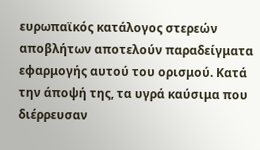ευρωπαϊκός κατάλογος στερεών αποβλήτων αποτελούν παραδείγματα εφαρμογής αυτού του ορισμού. Κατά την άποψή της, τα υγρά καύσιμα που διέρρευσαν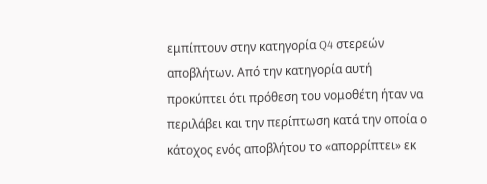εμπίπτουν στην κατηγορία Q4 στερεών αποβλήτων. Από την κατηγορία αυτή προκύπτει ότι πρόθεση του νομοθέτη ήταν να περιλάβει και την περίπτωση κατά την οποία ο κάτοχος ενός αποβλήτου το «απορρίπτει» εκ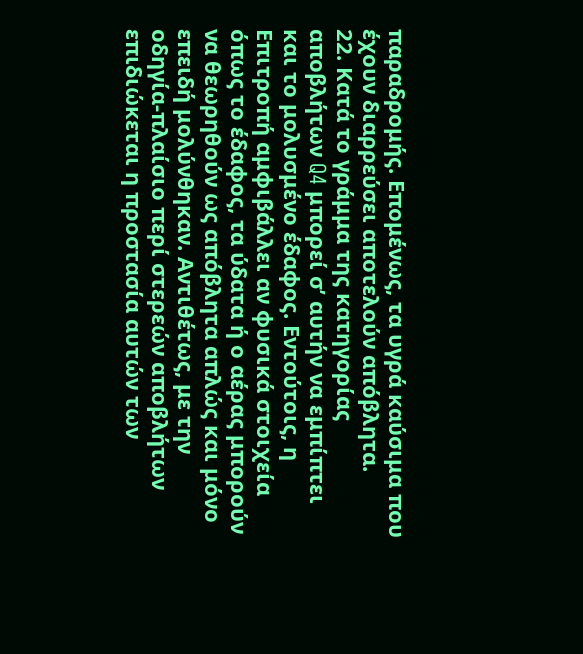παραδρομής. Επομένως, τα υγρά καύσιμα που έχουν διαρρεύσει αποτελούν απόβλητα.
22. Κατά το γράμμα της κατηγορίας αποβλήτων Q4 μπορεί σ’ αυτήν να εμπίπτει και το μολυσμένο έδαφος. Εντούτοις, η Επιτροπή αμφιβάλλει αν φυσικά στοιχεία όπως το έδαφος, τα ύδατα ή ο αέρας μπορούν να θεωρηθούν ως απόβλητα απλώς και μόνο επειδή μολύνθηκαν. Αντιθέτως, με την οδηγία-πλαίσιο περί στερεών αποβλήτων επιδιώκεται η προστασία αυτών των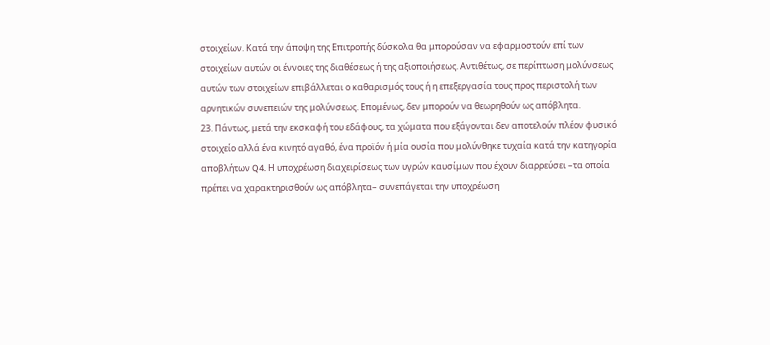στοιχείων. Κατά την άποψη της Επιτροπής δύσκολα θα μπορούσαν να εφαρμοστούν επί των στοιχείων αυτών οι έννοιες της διαθέσεως ή της αξιοποιήσεως. Αντιθέτως, σε περίπτωση μολύνσεως αυτών των στοιχείων επιβάλλεται ο καθαρισμός τους ή η επεξεργασία τους προς περιστολή των αρνητικών συνεπειών της μολύνσεως. Επομένως, δεν μπορούν να θεωρηθούν ως απόβλητα.
23. Πάντως, μετά την εκσκαφή του εδάφους, τα χώματα που εξάγονται δεν αποτελούν πλέον φυσικό στοιχείο αλλά ένα κινητό αγαθό, ένα προϊόν ή μία ουσία που μολύνθηκε τυχαία κατά την κατηγορία αποβλήτων Q4. Η υποχρέωση διαχειρίσεως των υγρών καυσίμων που έχουν διαρρεύσει –τα οποία πρέπει να χαρακτηρισθούν ως απόβλητα– συνεπάγεται την υποχρέωση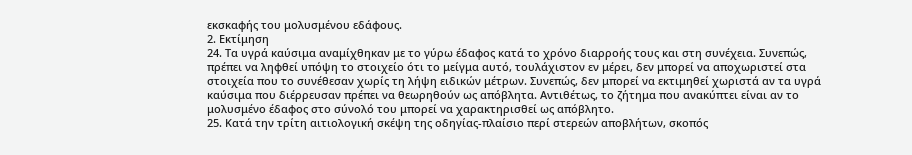εκσκαφής του μολυσμένου εδάφους.
2. Εκτίμηση
24. Τα υγρά καύσιμα αναμίχθηκαν με το γύρω έδαφος κατά το χρόνο διαρροής τους και στη συνέχεια. Συνεπώς, πρέπει να ληφθεί υπόψη το στοιχείο ότι το μείγμα αυτό, τουλάχιστον εν μέρει, δεν μπορεί να αποχωριστεί στα στοιχεία που το συνέθεσαν χωρίς τη λήψη ειδικών μέτρων. Συνεπώς, δεν μπορεί να εκτιμηθεί χωριστά αν τα υγρά καύσιμα που διέρρευσαν πρέπει να θεωρηθούν ως απόβλητα. Αντιθέτως, το ζήτημα που ανακύπτει είναι αν το μολυσμένο έδαφος στο σύνολό του μπορεί να χαρακτηρισθεί ως απόβλητο.
25. Κατά την τρίτη αιτιολογική σκέψη της οδηγίας-πλαίσιο περί στερεών αποβλήτων, σκοπός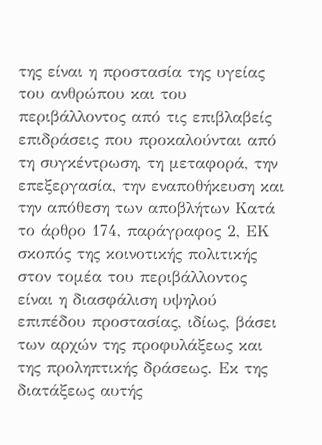της είναι η προστασία της υγείας του ανθρώπου και του περιβάλλοντος από τις επιβλαβείς επιδράσεις που προκαλούνται από τη συγκέντρωση, τη μεταφορά, την επεξεργασία, την εναποθήκευση και την απόθεση των αποβλήτων Κατά το άρθρο 174, παράγραφος 2, ΕΚ σκοπός της κοινοτικής πολιτικής στον τομέα του περιβάλλοντος είναι η διασφάλιση υψηλού επιπέδου προστασίας, ιδίως, βάσει των αρχών της προφυλάξεως και της προληπτικής δράσεως. Εκ της διατάξεως αυτής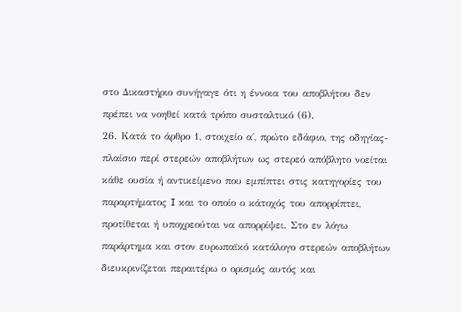στο Δικαστήριο συνήγαγε ότι η έννοια του αποβλήτου δεν πρέπει να νοηθεί κατά τρόπο συσταλτικό (6).
26. Κατά το άρθρο 1, στοιχείο α΄, πρώτο εδάφιο, της οδηγίας-πλαίσιο περί στερεών αποβλήτων ως στερεό απόβλητο νοείται κάθε ουσία ή αντικείμενο που εμπίπτει στις κατηγορίες του παραρτήματος I και το οποίο ο κάτοχός του απορρίπτει, προτίθεται ή υποχρεούται να απορρίψει. Στο εν λόγω παράρτημα και στον ευρωπαϊκό κατάλογο στερεών αποβλήτων διευκρινίζεται περαιτέρω ο ορισμός αυτός και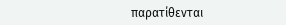παρατίθενται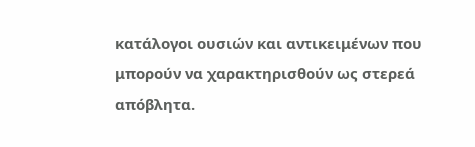κατάλογοι ουσιών και αντικειμένων που μπορούν να χαρακτηρισθούν ως στερεά απόβλητα.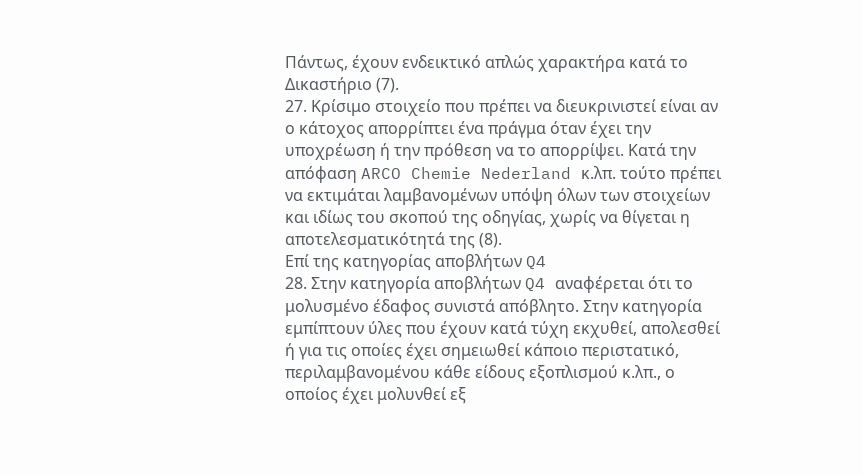Πάντως, έχουν ενδεικτικό απλώς χαρακτήρα κατά το Δικαστήριο (7).
27. Κρίσιμο στοιχείο που πρέπει να διευκρινιστεί είναι αν ο κάτοχος απορρίπτει ένα πράγμα όταν έχει την υποχρέωση ή την πρόθεση να το απορρίψει. Κατά την απόφαση ARCO Chemie Nederland κ.λπ. τούτο πρέπει να εκτιμάται λαμβανομένων υπόψη όλων των στοιχείων και ιδίως του σκοπού της οδηγίας, χωρίς να θίγεται η αποτελεσματικότητά της (8).
Επί της κατηγορίας αποβλήτων Q4
28. Στην κατηγορία αποβλήτων Q4 αναφέρεται ότι το μολυσμένο έδαφος συνιστά απόβλητο. Στην κατηγορία εμπίπτουν ύλες που έχουν κατά τύχη εκχυθεί, απολεσθεί ή για τις οποίες έχει σημειωθεί κάποιο περιστατικό, περιλαμβανομένου κάθε είδους εξοπλισμού κ.λπ., ο οποίος έχει μολυνθεί εξ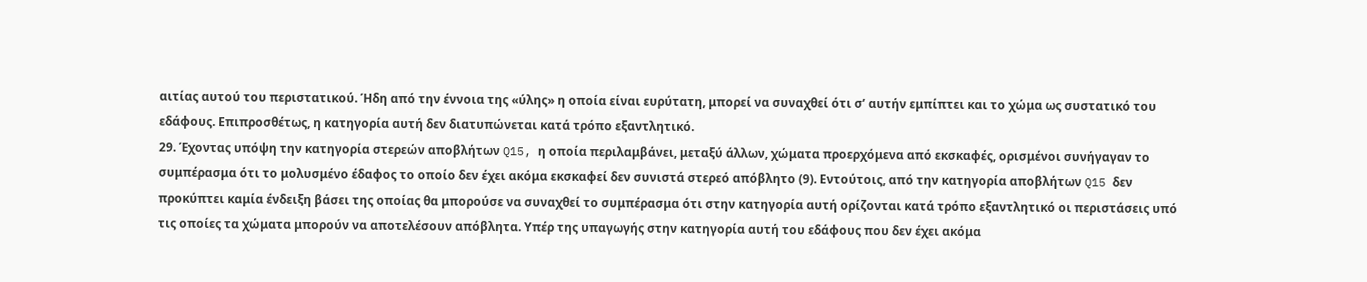αιτίας αυτού του περιστατικού. Ήδη από την έννοια της «ύλης» η οποία είναι ευρύτατη, μπορεί να συναχθεί ότι σ’ αυτήν εμπίπτει και το χώμα ως συστατικό του εδάφους. Επιπροσθέτως, η κατηγορία αυτή δεν διατυπώνεται κατά τρόπο εξαντλητικό.
29. Έχοντας υπόψη την κατηγορία στερεών αποβλήτων Q15, η οποία περιλαμβάνει, μεταξύ άλλων, χώματα προερχόμενα από εκσκαφές, ορισμένοι συνήγαγαν το συμπέρασμα ότι το μολυσμένο έδαφος το οποίο δεν έχει ακόμα εκσκαφεί δεν συνιστά στερεό απόβλητο (9). Εντούτοις, από την κατηγορία αποβλήτων Q15 δεν προκύπτει καμία ένδειξη βάσει της οποίας θα μπορούσε να συναχθεί το συμπέρασμα ότι στην κατηγορία αυτή ορίζονται κατά τρόπο εξαντλητικό οι περιστάσεις υπό τις οποίες τα χώματα μπορούν να αποτελέσουν απόβλητα. Υπέρ της υπαγωγής στην κατηγορία αυτή του εδάφους που δεν έχει ακόμα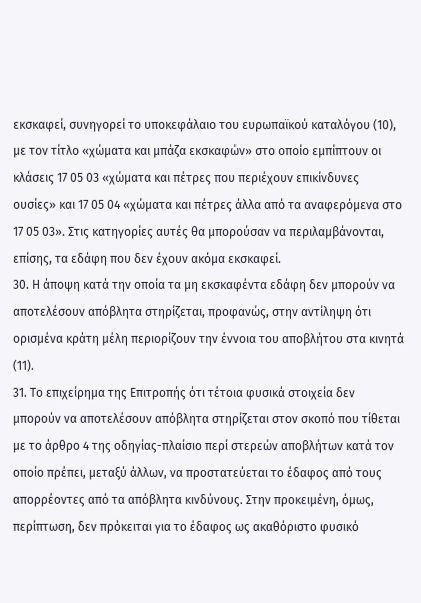εκσκαφεί, συνηγορεί το υποκεφάλαιο του ευρωπαϊκού καταλόγου (10), με τον τίτλο «χώματα και μπάζα εκσκαφών» στο οποίο εμπίπτουν οι κλάσεις 17 05 03 «χώματα και πέτρες που περιέχουν επικίνδυνες ουσίες» και 17 05 04 «χώματα και πέτρες άλλα από τα αναφερόμενα στο 17 05 03». Στις κατηγορίες αυτές θα μπορούσαν να περιλαμβάνονται, επίσης, τα εδάφη που δεν έχουν ακόμα εκσκαφεί.
30. Η άποψη κατά την οποία τα μη εκσκαφέντα εδάφη δεν μπορούν να αποτελέσουν απόβλητα στηρίζεται, προφανώς, στην αντίληψη ότι ορισμένα κράτη μέλη περιορίζουν την έννοια του αποβλήτου στα κινητά (11).
31. Το επιχείρημα της Επιτροπής ότι τέτοια φυσικά στοιχεία δεν μπορούν να αποτελέσουν απόβλητα στηρίζεται στον σκοπό που τίθεται με το άρθρο 4 της οδηγίας-πλαίσιο περί στερεών αποβλήτων κατά τον οποίο πρέπει, μεταξύ άλλων, να προστατεύεται το έδαφος από τους απορρέοντες από τα απόβλητα κινδύνους. Στην προκειμένη, όμως, περίπτωση, δεν πρόκειται για το έδαφος ως ακαθόριστο φυσικό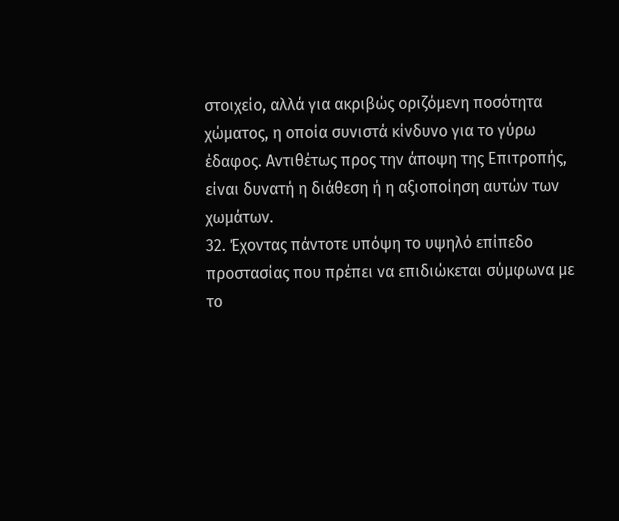στοιχείο, αλλά για ακριβώς οριζόμενη ποσότητα χώματος, η οποία συνιστά κίνδυνο για το γύρω έδαφος. Αντιθέτως προς την άποψη της Επιτροπής, είναι δυνατή η διάθεση ή η αξιοποίηση αυτών των χωμάτων.
32. Έχοντας πάντοτε υπόψη το υψηλό επίπεδο προστασίας που πρέπει να επιδιώκεται σύμφωνα με το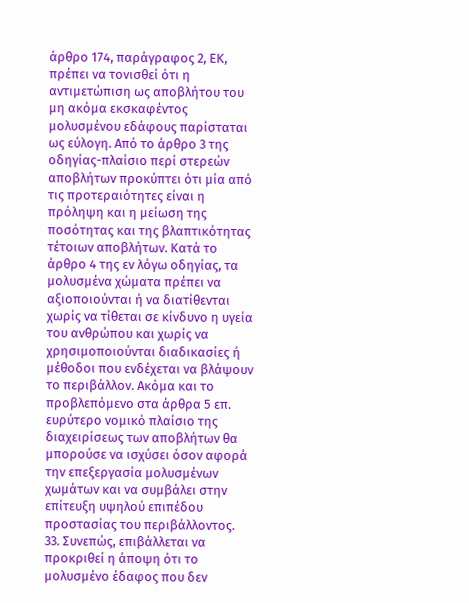άρθρο 174, παράγραφος 2, ΕΚ, πρέπει να τονισθεί ότι η αντιμετώπιση ως αποβλήτου του μη ακόμα εκσκαφέντος μολυσμένου εδάφους παρίσταται ως εύλογη. Από το άρθρο 3 της οδηγίας-πλαίσιο περί στερεών αποβλήτων προκύπτει ότι μία από τις προτεραιότητες είναι η πρόληψη και η μείωση της ποσότητας και της βλαπτικότητας τέτοιων αποβλήτων. Κατά το άρθρο 4 της εν λόγω οδηγίας, τα μολυσμένα χώματα πρέπει να αξιοποιούνται ή να διατίθενται χωρίς να τίθεται σε κίνδυνο η υγεία του ανθρώπου και χωρίς να χρησιμοποιούνται διαδικασίες ή μέθοδοι που ενδέχεται να βλάψουν το περιβάλλον. Ακόμα και το προβλεπόμενο στα άρθρα 5 επ. ευρύτερο νομικό πλαίσιο της διαχειρίσεως των αποβλήτων θα μπορούσε να ισχύσει όσον αφορά την επεξεργασία μολυσμένων χωμάτων και να συμβάλει στην επίτευξη υψηλού επιπέδου προστασίας του περιβάλλοντος.
33. Συνεπώς, επιβάλλεται να προκριθεί η άποψη ότι το μολυσμένο έδαφος που δεν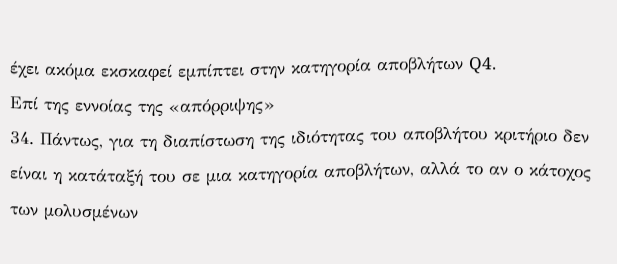έχει ακόμα εκσκαφεί εμπίπτει στην κατηγορία αποβλήτων Q4.
Επί της εννοίας της «απόρριψης»
34. Πάντως, για τη διαπίστωση της ιδιότητας του αποβλήτου κριτήριο δεν είναι η κατάταξή του σε μια κατηγορία αποβλήτων, αλλά το αν ο κάτοχος των μολυσμένων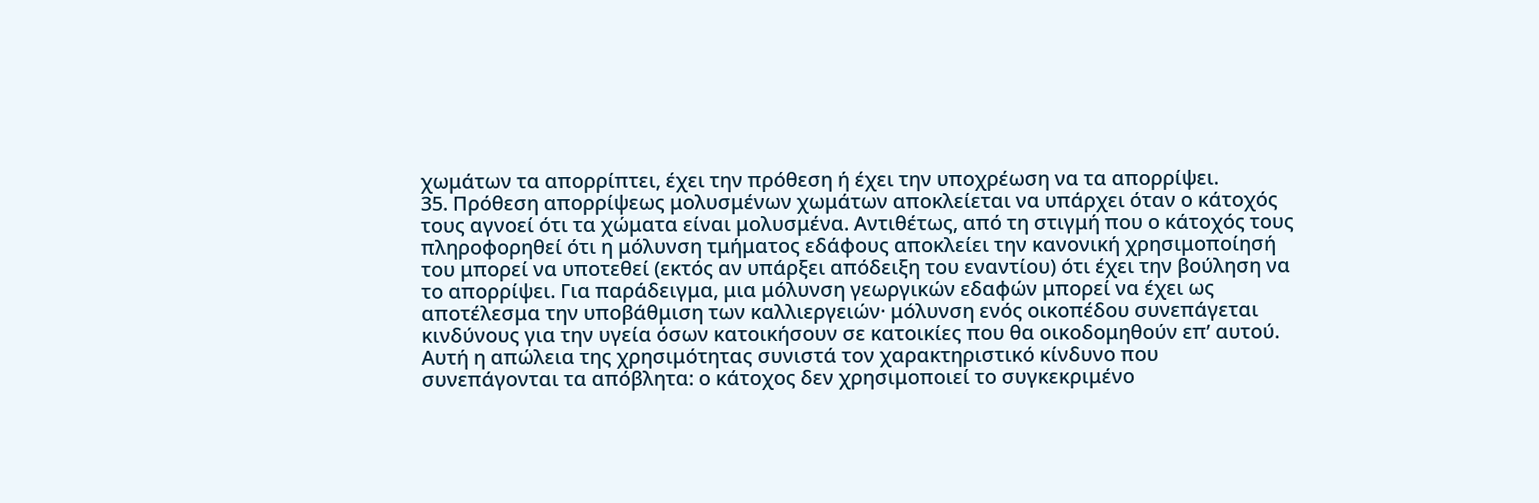χωμάτων τα απορρίπτει, έχει την πρόθεση ή έχει την υποχρέωση να τα απορρίψει.
35. Πρόθεση απορρίψεως μολυσμένων χωμάτων αποκλείεται να υπάρχει όταν ο κάτοχός τους αγνοεί ότι τα χώματα είναι μολυσμένα. Αντιθέτως, από τη στιγμή που ο κάτοχός τους πληροφορηθεί ότι η μόλυνση τμήματος εδάφους αποκλείει την κανονική χρησιμοποίησή του μπορεί να υποτεθεί (εκτός αν υπάρξει απόδειξη του εναντίου) ότι έχει την βούληση να το απορρίψει. Για παράδειγμα, μια μόλυνση γεωργικών εδαφών μπορεί να έχει ως αποτέλεσμα την υποβάθμιση των καλλιεργειών· μόλυνση ενός οικοπέδου συνεπάγεται κινδύνους για την υγεία όσων κατοικήσουν σε κατοικίες που θα οικοδομηθούν επ’ αυτού. Αυτή η απώλεια της χρησιμότητας συνιστά τον χαρακτηριστικό κίνδυνο που συνεπάγονται τα απόβλητα: ο κάτοχος δεν χρησιμοποιεί το συγκεκριμένο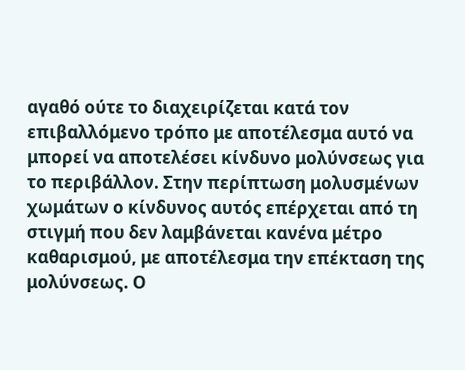αγαθό ούτε το διαχειρίζεται κατά τον επιβαλλόμενο τρόπο με αποτέλεσμα αυτό να μπορεί να αποτελέσει κίνδυνο μολύνσεως για το περιβάλλον. Στην περίπτωση μολυσμένων χωμάτων ο κίνδυνος αυτός επέρχεται από τη στιγμή που δεν λαμβάνεται κανένα μέτρο καθαρισμού, με αποτέλεσμα την επέκταση της μολύνσεως. Ο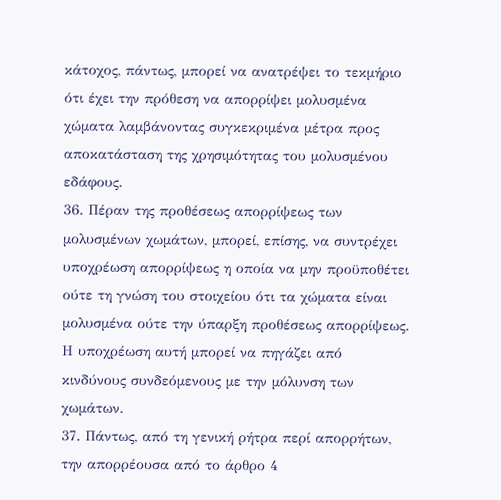κάτοχος, πάντως, μπορεί να ανατρέψει το τεκμήριο ότι έχει την πρόθεση να απορρίψει μολυσμένα χώματα λαμβάνοντας συγκεκριμένα μέτρα προς αποκατάσταση της χρησιμότητας του μολυσμένου εδάφους.
36. Πέραν της προθέσεως απορρίψεως των μολυσμένων χωμάτων, μπορεί, επίσης, να συντρέχει υποχρέωση απορρίψεως η οποία να μην προϋποθέτει ούτε τη γνώση του στοιχείου ότι τα χώματα είναι μολυσμένα ούτε την ύπαρξη προθέσεως απορρίψεως. Η υποχρέωση αυτή μπορεί να πηγάζει από κινδύνους συνδεόμενους με την μόλυνση των χωμάτων.
37. Πάντως, από τη γενική ρήτρα περί απορρήτων, την απορρέουσα από το άρθρο 4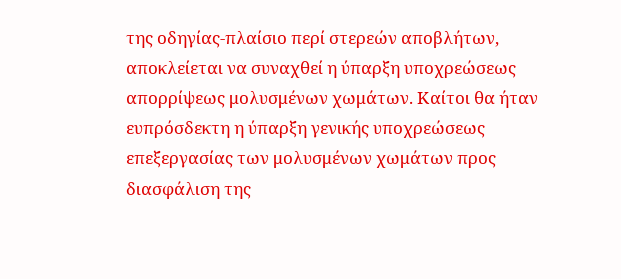της οδηγίας-πλαίσιο περί στερεών αποβλήτων, αποκλείεται να συναχθεί η ύπαρξη υποχρεώσεως απορρίψεως μολυσμένων χωμάτων. Καίτοι θα ήταν ευπρόσδεκτη η ύπαρξη γενικής υποχρεώσεως επεξεργασίας των μολυσμένων χωμάτων προς διασφάλιση της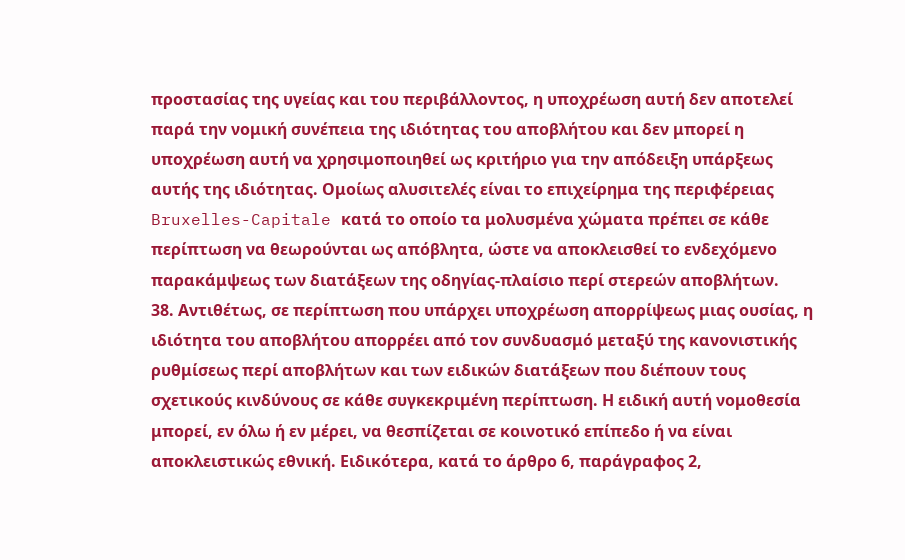προστασίας της υγείας και του περιβάλλοντος, η υποχρέωση αυτή δεν αποτελεί παρά την νομική συνέπεια της ιδιότητας του αποβλήτου και δεν μπορεί η υποχρέωση αυτή να χρησιμοποιηθεί ως κριτήριο για την απόδειξη υπάρξεως αυτής της ιδιότητας. Ομοίως αλυσιτελές είναι το επιχείρημα της περιφέρειας Bruxelles-Capitale κατά το οποίο τα μολυσμένα χώματα πρέπει σε κάθε περίπτωση να θεωρούνται ως απόβλητα, ώστε να αποκλεισθεί το ενδεχόμενο παρακάμψεως των διατάξεων της οδηγίας-πλαίσιο περί στερεών αποβλήτων.
38. Αντιθέτως, σε περίπτωση που υπάρχει υποχρέωση απορρίψεως μιας ουσίας, η ιδιότητα του αποβλήτου απορρέει από τον συνδυασμό μεταξύ της κανονιστικής ρυθμίσεως περί αποβλήτων και των ειδικών διατάξεων που διέπουν τους σχετικούς κινδύνους σε κάθε συγκεκριμένη περίπτωση. Η ειδική αυτή νομοθεσία μπορεί, εν όλω ή εν μέρει, να θεσπίζεται σε κοινοτικό επίπεδο ή να είναι αποκλειστικώς εθνική. Ειδικότερα, κατά το άρθρο 6, παράγραφος 2,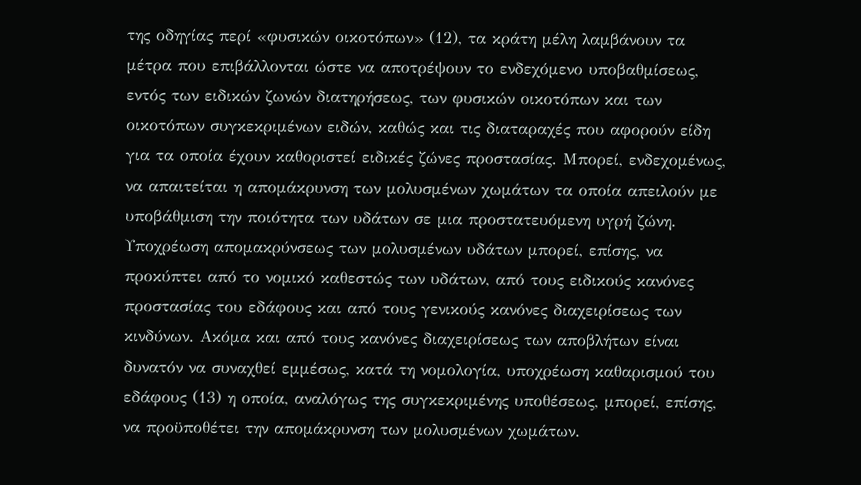της οδηγίας περί «φυσικών οικοτόπων» (12), τα κράτη μέλη λαμβάνουν τα μέτρα που επιβάλλονται ώστε να αποτρέψουν το ενδεχόμενο υποβαθμίσεως, εντός των ειδικών ζωνών διατηρήσεως, των φυσικών οικοτόπων και των οικοτόπων συγκεκριμένων ειδών, καθώς και τις διαταραχές που αφορούν είδη για τα οποία έχουν καθοριστεί ειδικές ζώνες προστασίας. Μπορεί, ενδεχομένως, να απαιτείται η απομάκρυνση των μολυσμένων χωμάτων τα οποία απειλούν με υποβάθμιση την ποιότητα των υδάτων σε μια προστατευόμενη υγρή ζώνη. Υποχρέωση απομακρύνσεως των μολυσμένων υδάτων μπορεί, επίσης, να προκύπτει από το νομικό καθεστώς των υδάτων, από τους ειδικούς κανόνες προστασίας του εδάφους και από τους γενικούς κανόνες διαχειρίσεως των κινδύνων. Ακόμα και από τους κανόνες διαχειρίσεως των αποβλήτων είναι δυνατόν να συναχθεί εμμέσως, κατά τη νομολογία, υποχρέωση καθαρισμού του εδάφους (13) η οποία, αναλόγως της συγκεκριμένης υποθέσεως, μπορεί, επίσης, να προϋποθέτει την απομάκρυνση των μολυσμένων χωμάτων.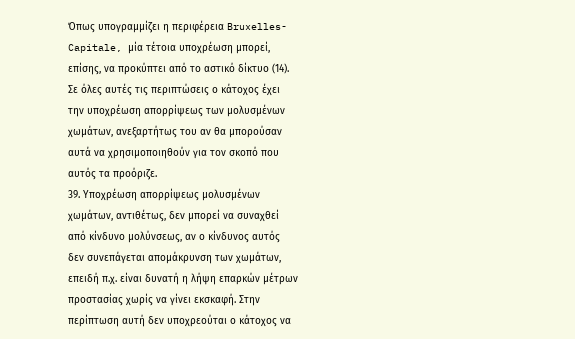Όπως υπογραμμίζει η περιφέρεια Bruxelles-Capitale, μία τέτοια υποχρέωση μπορεί, επίσης, να προκύπτει από το αστικό δίκτυο (14). Σε όλες αυτές τις περιπτώσεις ο κάτοχος έχει την υποχρέωση απορρίψεως των μολυσμένων χωμάτων, ανεξαρτήτως του αν θα μπορούσαν αυτά να χρησιμοποιηθούν για τον σκοπό που αυτός τα προόριζε.
39. Υποχρέωση απορρίψεως μολυσμένων χωμάτων, αντιθέτως, δεν μπορεί να συναχθεί από κίνδυνο μολύνσεως, αν ο κίνδυνος αυτός δεν συνεπάγεται απομάκρυνση των χωμάτων, επειδή π.χ. είναι δυνατή η λήψη επαρκών μέτρων προστασίας χωρίς να γίνει εκσκαφή. Στην περίπτωση αυτή δεν υποχρεούται ο κάτοχος να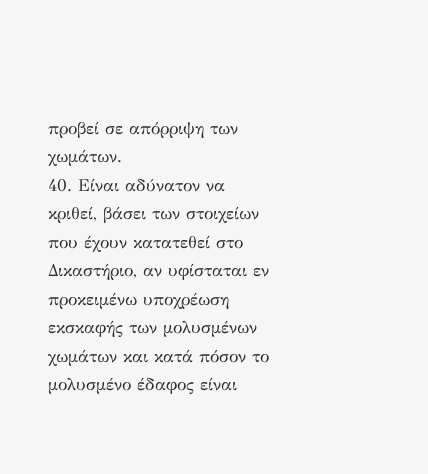προβεί σε απόρριψη των χωμάτων.
40. Είναι αδύνατον να κριθεί, βάσει των στοιχείων που έχουν κατατεθεί στο Δικαστήριο, αν υφίσταται εν προκειμένω υποχρέωση εκσκαφής των μολυσμένων χωμάτων και κατά πόσον το μολυσμένο έδαφος είναι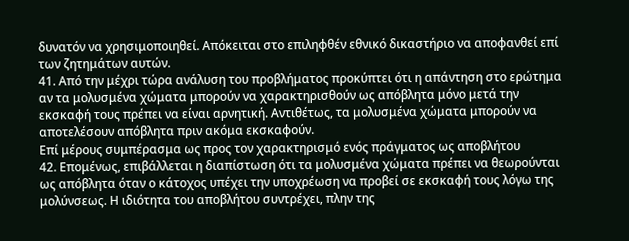δυνατόν να χρησιμοποιηθεί. Απόκειται στο επιληφθέν εθνικό δικαστήριο να αποφανθεί επί των ζητημάτων αυτών.
41. Από την μέχρι τώρα ανάλυση του προβλήματος προκύπτει ότι η απάντηση στο ερώτημα αν τα μολυσμένα χώματα μπορούν να χαρακτηρισθούν ως απόβλητα μόνο μετά την εκσκαφή τους πρέπει να είναι αρνητική. Αντιθέτως, τα μολυσμένα χώματα μπορούν να αποτελέσουν απόβλητα πριν ακόμα εκσκαφούν.
Επί μέρους συμπέρασμα ως προς τον χαρακτηρισμό ενός πράγματος ως αποβλήτου
42. Επομένως, επιβάλλεται η διαπίστωση ότι τα μολυσμένα χώματα πρέπει να θεωρούνται ως απόβλητα όταν ο κάτοχος υπέχει την υποχρέωση να προβεί σε εκσκαφή τους λόγω της μολύνσεως. Η ιδιότητα του αποβλήτου συντρέχει, πλην της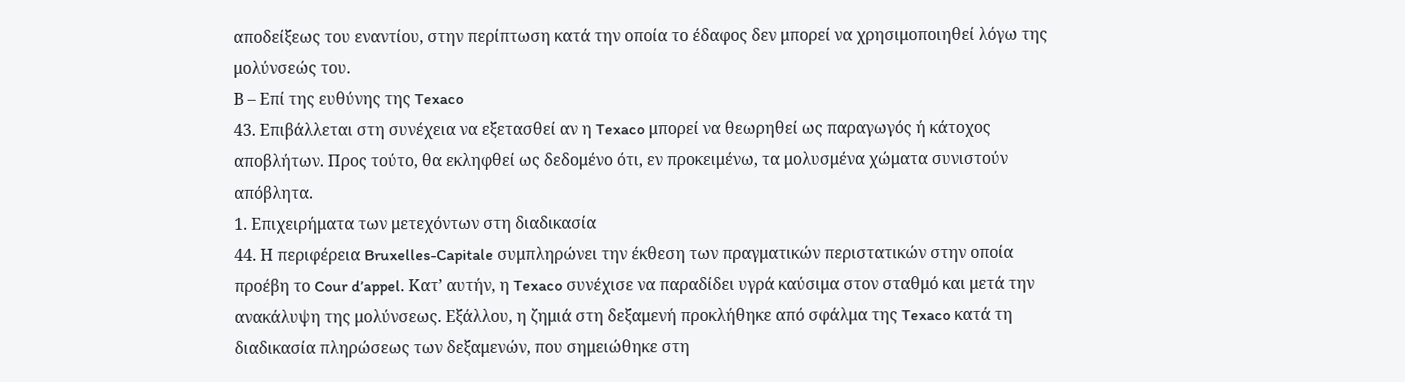αποδείξεως του εναντίου, στην περίπτωση κατά την οποία το έδαφος δεν μπορεί να χρησιμοποιηθεί λόγω της μολύνσεώς του.
Β – Επί της ευθύνης της Texaco
43. Επιβάλλεται στη συνέχεια να εξετασθεί αν η Texaco μπορεί να θεωρηθεί ως παραγωγός ή κάτοχος αποβλήτων. Προς τούτο, θα εκληφθεί ως δεδομένο ότι, εν προκειμένω, τα μολυσμένα χώματα συνιστούν απόβλητα.
1. Επιχειρήματα των μετεχόντων στη διαδικασία
44. Η περιφέρεια Bruxelles-Capitale συμπληρώνει την έκθεση των πραγματικών περιστατικών στην οποία προέβη το Cour d’appel. Κατ’ αυτήν, η Texaco συνέχισε να παραδίδει υγρά καύσιμα στον σταθμό και μετά την ανακάλυψη της μολύνσεως. Εξάλλου, η ζημιά στη δεξαμενή προκλήθηκε από σφάλμα της Texaco κατά τη διαδικασία πληρώσεως των δεξαμενών, που σημειώθηκε στη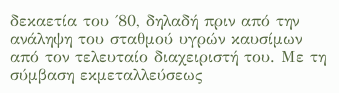δεκαετία του ΄80, δηλαδή πριν από την ανάληψη του σταθμού υγρών καυσίμων από τον τελευταίο διαχειριστή του. Με τη σύμβαση εκμεταλλεύσεως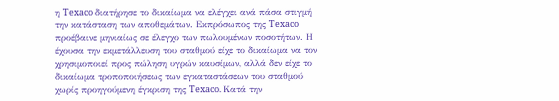η Texaco διατήρησε το δικαίωμα να ελέγχει ανά πάσα στιγμή την κατάσταση των αποθεμάτων. Εκπρόσωπος της Texaco προέβαινε μηνιαίως σε έλεγχο των πωλουμένων ποσοτήτων. Η έχουσα την εκμετάλλευση του σταθμού είχε το δικαίωμα να τον χρησιμοποιεί προς πώληση υγρών καυσίμων, αλλά δεν είχε το δικαίωμα τροποποιήσεως των εγκαταστάσεων του σταθμού χωρίς προηγούμενη έγκριση της Texaco. Κατά την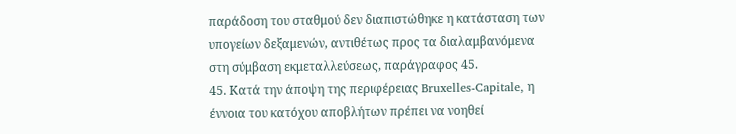παράδοση του σταθμού δεν διαπιστώθηκε η κατάσταση των υπογείων δεξαμενών, αντιθέτως προς τα διαλαμβανόμενα στη σύμβαση εκμεταλλεύσεως, παράγραφος 45.
45. Κατά την άποψη της περιφέρειας Bruxelles-Capitale, η έννοια του κατόχου αποβλήτων πρέπει να νοηθεί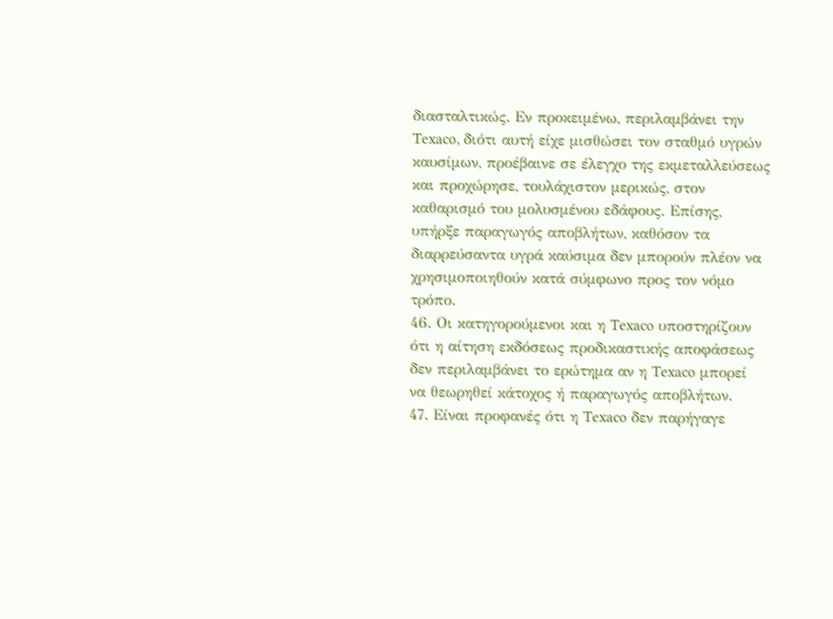διασταλτικώς. Εν προκειμένω, περιλαμβάνει την Texaco, διότι αυτή είχε μισθώσει τον σταθμό υγρών καυσίμων, προέβαινε σε έλεγχο της εκμεταλλεύσεως και προχώρησε, τουλάχιστον μερικώς, στον καθαρισμό του μολυσμένου εδάφους. Επίσης, υπήρξε παραγωγός αποβλήτων, καθόσον τα διαρρεύσαντα υγρά καύσιμα δεν μπορούν πλέον να χρησιμοποιηθούν κατά σύμφωνο προς τον νόμο τρόπο.
46. Οι κατηγορούμενοι και η Texaco υποστηρίζουν ότι η αίτηση εκδόσεως προδικαστικής αποφάσεως δεν περιλαμβάνει το ερώτημα αν η Texaco μπορεί να θεωρηθεί κάτοχος ή παραγωγός αποβλήτων.
47. Είναι προφανές ότι η Texaco δεν παρήγαγε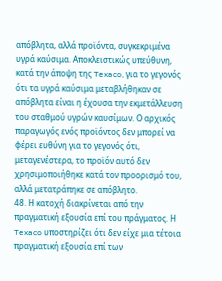απόβλητα, αλλά προϊόντα, συγκεκριμένα υγρά καύσιμα. Αποκλειστικώς υπεύθυνη, κατά την άποψη της Texaco, για το γεγονός ότι τα υγρά καύσιμα μεταβλήθηκαν σε απόβλητα είναι η έχουσα την εκμετάλλευση του σταθμού υγρών καυσίμων. Ο αρχικός παραγωγός ενός προϊόντος δεν μπορεί να φέρει ευθύνη για το γεγονός ότι, μεταγενέστερα, το προϊόν αυτό δεν χρησιμοποιήθηκε κατά τον προορισμό του, αλλά μετατράπηκε σε απόβλητο.
48. Η κατοχή διακρίνεται από την πραγματική εξουσία επί του πράγματος. Η Texaco υποστηρίζει ότι δεν είχε μια τέτοια πραγματική εξουσία επί των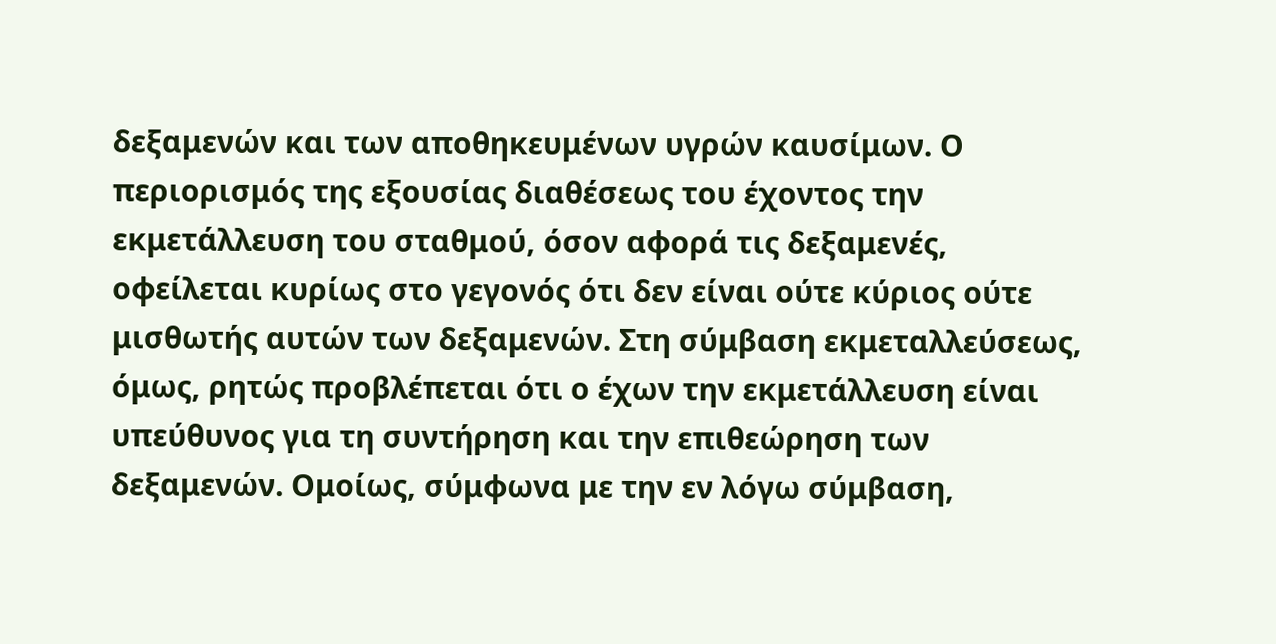δεξαμενών και των αποθηκευμένων υγρών καυσίμων. Ο περιορισμός της εξουσίας διαθέσεως του έχοντος την εκμετάλλευση του σταθμού, όσον αφορά τις δεξαμενές, οφείλεται κυρίως στο γεγονός ότι δεν είναι ούτε κύριος ούτε μισθωτής αυτών των δεξαμενών. Στη σύμβαση εκμεταλλεύσεως, όμως, ρητώς προβλέπεται ότι ο έχων την εκμετάλλευση είναι υπεύθυνος για τη συντήρηση και την επιθεώρηση των δεξαμενών. Ομοίως, σύμφωνα με την εν λόγω σύμβαση,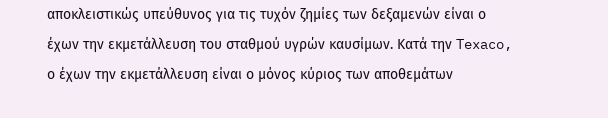αποκλειστικώς υπεύθυνος για τις τυχόν ζημίες των δεξαμενών είναι ο έχων την εκμετάλλευση του σταθμού υγρών καυσίμων. Κατά την Texaco, ο έχων την εκμετάλλευση είναι ο μόνος κύριος των αποθεμάτων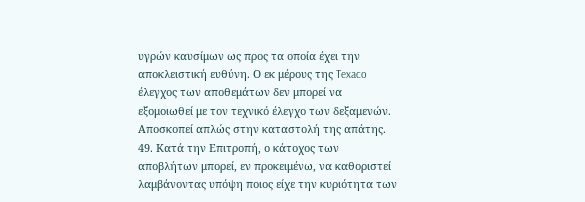υγρών καυσίμων ως προς τα οποία έχει την αποκλειστική ευθύνη. Ο εκ μέρους της Texaco έλεγχος των αποθεμάτων δεν μπορεί να εξομοιωθεί με τον τεχνικό έλεγχο των δεξαμενών. Αποσκοπεί απλώς στην καταστολή της απάτης.
49. Κατά την Επιτροπή, ο κάτοχος των αποβλήτων μπορεί, εν προκειμένω, να καθοριστεί λαμβάνοντας υπόψη ποιος είχε την κυριότητα των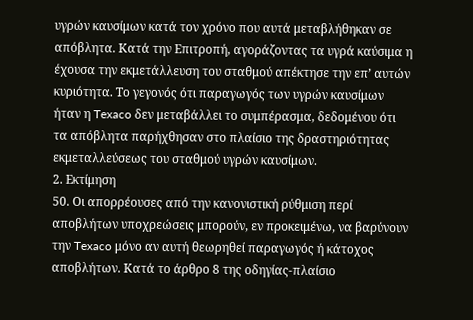υγρών καυσίμων κατά τον χρόνο που αυτά μεταβλήθηκαν σε απόβλητα. Κατά την Επιτροπή, αγοράζοντας τα υγρά καύσιμα η έχουσα την εκμετάλλευση του σταθμού απέκτησε την επ’ αυτών κυριότητα. Το γεγονός ότι παραγωγός των υγρών καυσίμων ήταν η Texaco δεν μεταβάλλει το συμπέρασμα, δεδομένου ότι τα απόβλητα παρήχθησαν στο πλαίσιο της δραστηριότητας εκμεταλλεύσεως του σταθμού υγρών καυσίμων.
2. Εκτίμηση
50. Οι απορρέουσες από την κανονιστική ρύθμιση περί αποβλήτων υποχρεώσεις μπορούν, εν προκειμένω, να βαρύνουν την Texaco μόνο αν αυτή θεωρηθεί παραγωγός ή κάτοχος αποβλήτων. Κατά το άρθρο 8 της οδηγίας-πλαίσιο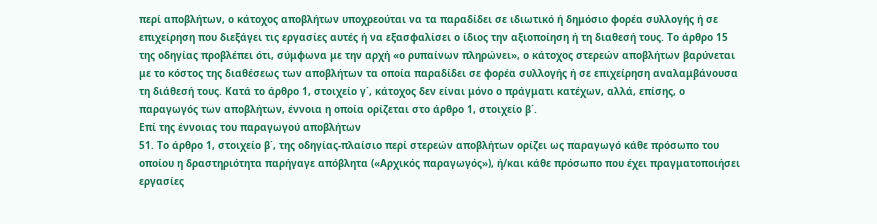περί αποβλήτων, ο κάτοχος αποβλήτων υποχρεούται να τα παραδίδει σε ιδιωτικό ή δημόσιο φορέα συλλογής ή σε επιχείρηση που διεξάγει τις εργασίες αυτές ή να εξασφαλίσει ο ίδιος την αξιοποίηση ή τη διαθεσή τους. Το άρθρο 15 της οδηγίας προβλέπει ότι, σύμφωνα με την αρχή «ο ρυπαίνων πληρώνει», ο κάτοχος στερεών αποβλήτων βαρύνεται με το κόστος της διαθέσεως των αποβλήτων τα οποία παραδίδει σε φορέα συλλογής ή σε επιχείρηση αναλαμβάνουσα τη διάθεσή τους. Κατά το άρθρο 1, στοιχείο γ΄, κάτοχος δεν είναι μόνο ο πράγματι κατέχων, αλλά, επίσης, ο παραγωγός των αποβλήτων, έννοια η οποία ορίζεται στο άρθρο 1, στοιχείο β΄.
Επί της έννοιας του παραγωγού αποβλήτων
51. Το άρθρο 1, στοιχείο β΄, της οδηγίας-πλαίσιο περί στερεών αποβλήτων ορίζει ως παραγωγό κάθε πρόσωπο του οποίου η δραστηριότητα παρήγαγε απόβλητα («Αρχικός παραγωγός»), ή/και κάθε πρόσωπο που έχει πραγματοποιήσει εργασίες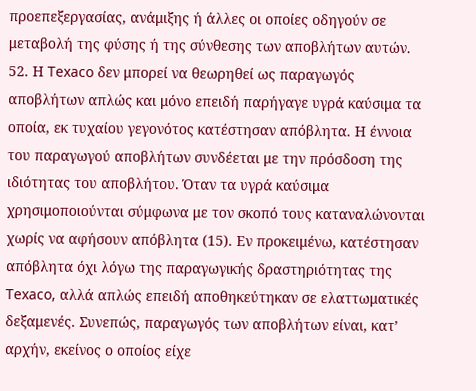προεπεξεργασίας, ανάμιξης ή άλλες οι οποίες οδηγούν σε μεταβολή της φύσης ή της σύνθεσης των αποβλήτων αυτών.
52. Η Texaco δεν μπορεί να θεωρηθεί ως παραγωγός αποβλήτων απλώς και μόνο επειδή παρήγαγε υγρά καύσιμα τα οποία, εκ τυχαίου γεγονότος κατέστησαν απόβλητα. Η έννοια του παραγωγού αποβλήτων συνδέεται με την πρόσδοση της ιδιότητας του αποβλήτου. Όταν τα υγρά καύσιμα χρησιμοποιούνται σύμφωνα με τον σκοπό τους καταναλώνονται χωρίς να αφήσουν απόβλητα (15). Εν προκειμένω, κατέστησαν απόβλητα όχι λόγω της παραγωγικής δραστηριότητας της Texaco, αλλά απλώς επειδή αποθηκεύτηκαν σε ελαττωματικές δεξαμενές. Συνεπώς, παραγωγός των αποβλήτων είναι, κατ’ αρχήν, εκείνος ο οποίος είχε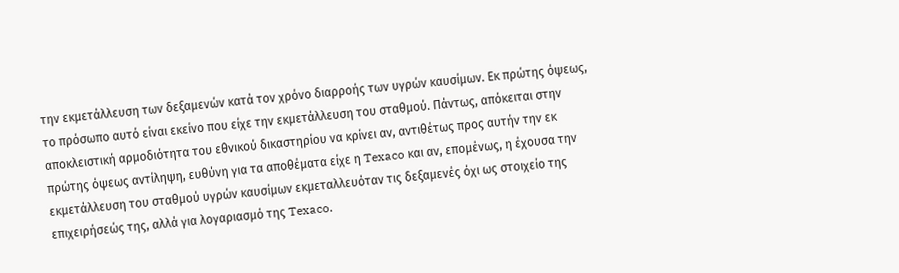την εκμετάλλευση των δεξαμενών κατά τον χρόνο διαρροής των υγρών καυσίμων. Εκ πρώτης όψεως, το πρόσωπο αυτό είναι εκείνο που είχε την εκμετάλλευση του σταθμού. Πάντως, απόκειται στην αποκλειστική αρμοδιότητα του εθνικού δικαστηρίου να κρίνει αν, αντιθέτως προς αυτήν την εκ πρώτης όψεως αντίληψη, ευθύνη για τα αποθέματα είχε η Texaco και αν, επομένως, η έχουσα την εκμετάλλευση του σταθμού υγρών καυσίμων εκμεταλλευόταν τις δεξαμενές όχι ως στοιχείο της επιχειρήσεώς της, αλλά για λογαριασμό της Texaco.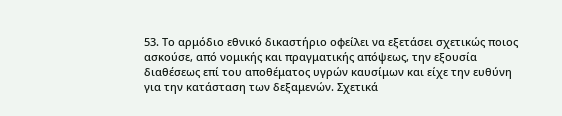53. Το αρμόδιο εθνικό δικαστήριο οφείλει να εξετάσει σχετικώς ποιος ασκούσε, από νομικής και πραγματικής απόψεως, την εξουσία διαθέσεως επί του αποθέματος υγρών καυσίμων και είχε την ευθύνη για την κατάσταση των δεξαμενών. Σχετικά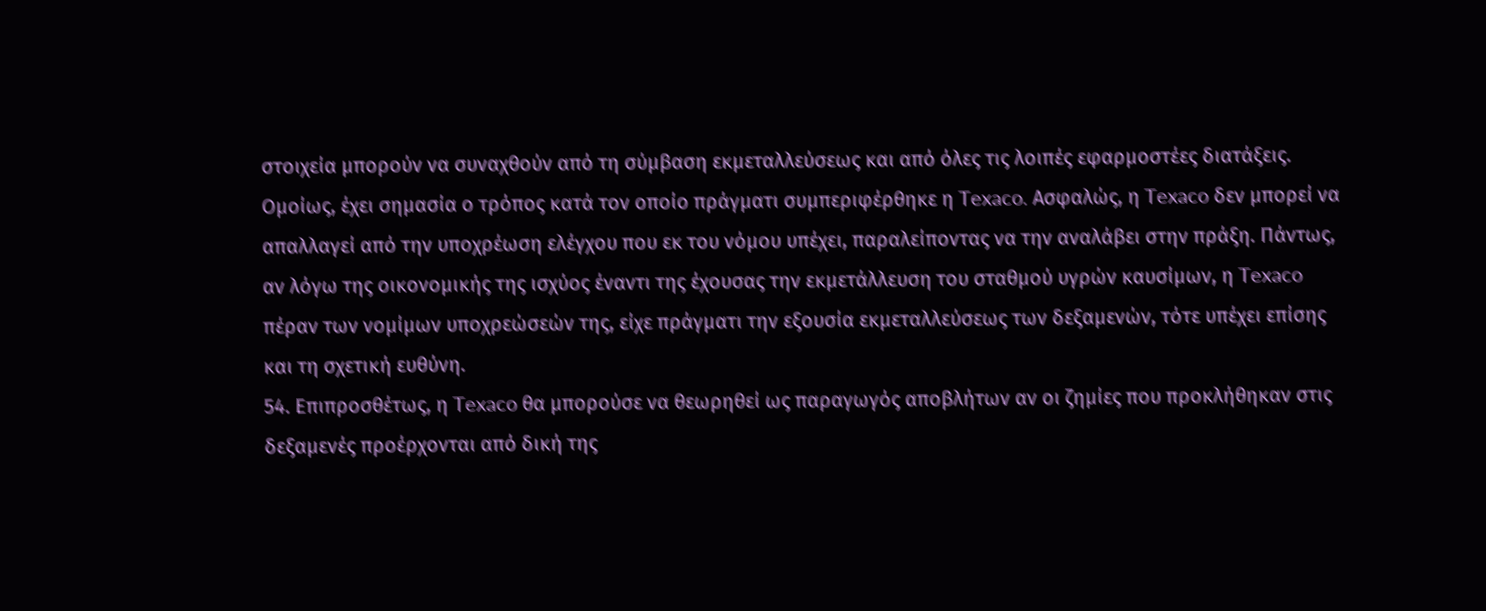στοιχεία μπορούν να συναχθούν από τη σύμβαση εκμεταλλεύσεως και από όλες τις λοιπές εφαρμοστέες διατάξεις. Ομοίως, έχει σημασία ο τρόπος κατά τον οποίο πράγματι συμπεριφέρθηκε η Texaco. Ασφαλώς, η Texaco δεν μπορεί να απαλλαγεί από την υποχρέωση ελέγχου που εκ του νόμου υπέχει, παραλείποντας να την αναλάβει στην πράξη. Πάντως, αν λόγω της οικονομικής της ισχύος έναντι της έχουσας την εκμετάλλευση του σταθμού υγρών καυσίμων, η Texaco πέραν των νομίμων υποχρεώσεών της, είχε πράγματι την εξουσία εκμεταλλεύσεως των δεξαμενών, τότε υπέχει επίσης και τη σχετική ευθύνη.
54. Επιπροσθέτως, η Texaco θα μπορούσε να θεωρηθεί ως παραγωγός αποβλήτων αν οι ζημίες που προκλήθηκαν στις δεξαμενές προέρχονται από δική της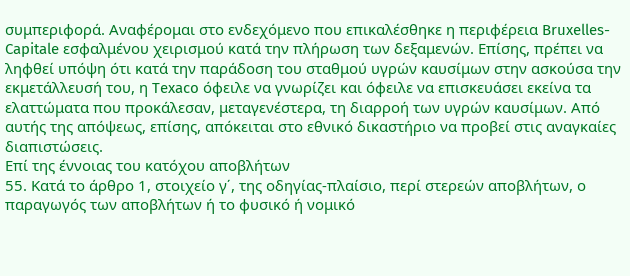συμπεριφορά. Αναφέρομαι στο ενδεχόμενο που επικαλέσθηκε η περιφέρεια Bruxelles-Capitale εσφαλμένου χειρισμού κατά την πλήρωση των δεξαμενών. Επίσης, πρέπει να ληφθεί υπόψη ότι κατά την παράδοση του σταθμού υγρών καυσίμων στην ασκούσα την εκμετάλλευσή του, η Texaco όφειλε να γνωρίζει και όφειλε να επισκευάσει εκείνα τα ελαττώματα που προκάλεσαν, μεταγενέστερα, τη διαρροή των υγρών καυσίμων. Από αυτής της απόψεως, επίσης, απόκειται στο εθνικό δικαστήριο να προβεί στις αναγκαίες διαπιστώσεις.
Επί της έννοιας του κατόχου αποβλήτων
55. Κατά το άρθρο 1, στοιχείο γ΄, της οδηγίας-πλαίσιο, περί στερεών αποβλήτων, ο παραγωγός των αποβλήτων ή το φυσικό ή νομικό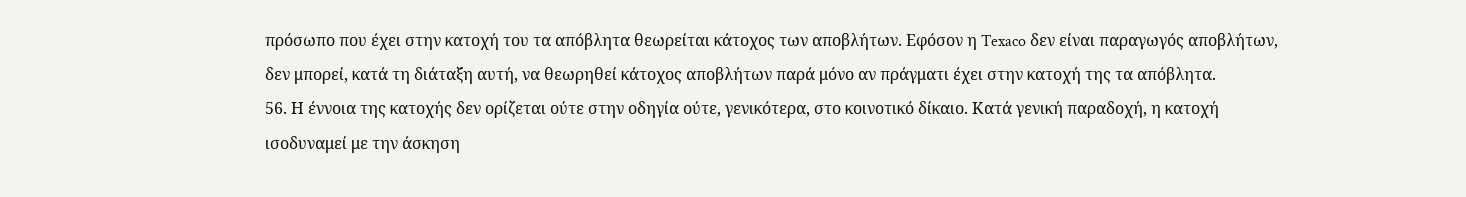πρόσωπο που έχει στην κατοχή του τα απόβλητα θεωρείται κάτοχος των αποβλήτων. Εφόσον η Texaco δεν είναι παραγωγός αποβλήτων, δεν μπορεί, κατά τη διάταξη αυτή, να θεωρηθεί κάτοχος αποβλήτων παρά μόνο αν πράγματι έχει στην κατοχή της τα απόβλητα.
56. Η έννοια της κατοχής δεν ορίζεται ούτε στην οδηγία ούτε, γενικότερα, στο κοινοτικό δίκαιο. Κατά γενική παραδοχή, η κατοχή ισοδυναμεί με την άσκηση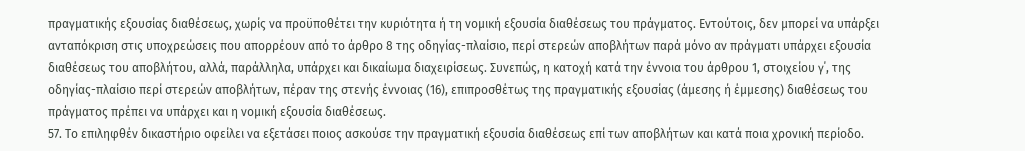πραγματικής εξουσίας διαθέσεως, χωρίς να προϋποθέτει την κυριότητα ή τη νομική εξουσία διαθέσεως του πράγματος. Εντούτοις, δεν μπορεί να υπάρξει ανταπόκριση στις υποχρεώσεις που απορρέουν από το άρθρο 8 της οδηγίας-πλαίσιο, περί στερεών αποβλήτων παρά μόνο αν πράγματι υπάρχει εξουσία διαθέσεως του αποβλήτου, αλλά, παράλληλα, υπάρχει και δικαίωμα διαχειρίσεως. Συνεπώς, η κατοχή κατά την έννοια του άρθρου 1, στοιχείου γ΄, της οδηγίας-πλαίσιο περί στερεών αποβλήτων, πέραν της στενής έννοιας (16), επιπροσθέτως της πραγματικής εξουσίας (άμεσης ή έμμεσης) διαθέσεως του πράγματος πρέπει να υπάρχει και η νομική εξουσία διαθέσεως.
57. Το επιληφθέν δικαστήριο οφείλει να εξετάσει ποιος ασκούσε την πραγματική εξουσία διαθέσεως επί των αποβλήτων και κατά ποια χρονική περίοδο.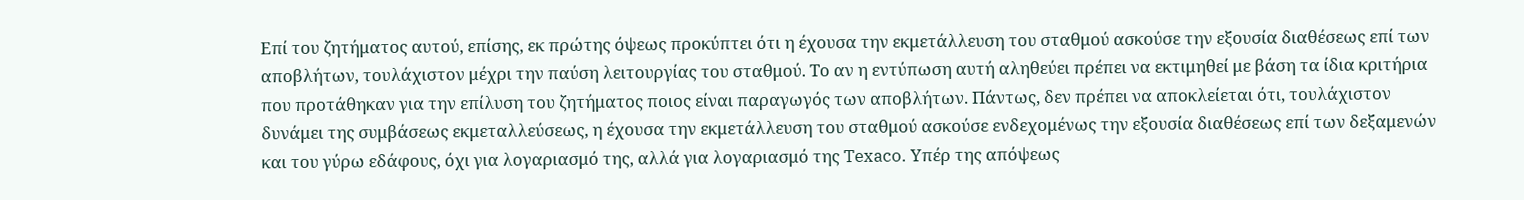Επί του ζητήματος αυτού, επίσης, εκ πρώτης όψεως προκύπτει ότι η έχουσα την εκμετάλλευση του σταθμού ασκούσε την εξουσία διαθέσεως επί των αποβλήτων, τουλάχιστον μέχρι την παύση λειτουργίας του σταθμού. Το αν η εντύπωση αυτή αληθεύει πρέπει να εκτιμηθεί με βάση τα ίδια κριτήρια που προτάθηκαν για την επίλυση του ζητήματος ποιος είναι παραγωγός των αποβλήτων. Πάντως, δεν πρέπει να αποκλείεται ότι, τουλάχιστον δυνάμει της συμβάσεως εκμεταλλεύσεως, η έχουσα την εκμετάλλευση του σταθμού ασκούσε ενδεχομένως την εξουσία διαθέσεως επί των δεξαμενών και του γύρω εδάφους, όχι για λογαριασμό της, αλλά για λογαριασμό της Texaco. Υπέρ της απόψεως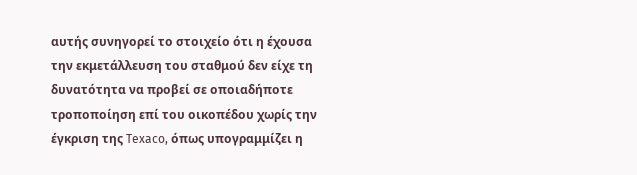αυτής συνηγορεί το στοιχείο ότι η έχουσα την εκμετάλλευση του σταθμού δεν είχε τη δυνατότητα να προβεί σε οποιαδήποτε τροποποίηση επί του οικοπέδου χωρίς την έγκριση της Texaco, όπως υπογραμμίζει η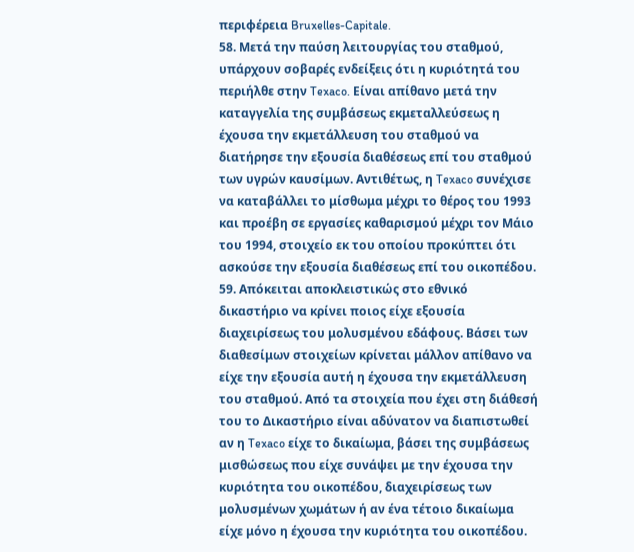περιφέρεια Bruxelles-Capitale.
58. Μετά την παύση λειτουργίας του σταθμού, υπάρχουν σοβαρές ενδείξεις ότι η κυριότητά του περιήλθε στην Texaco. Είναι απίθανο μετά την καταγγελία της συμβάσεως εκμεταλλεύσεως η έχουσα την εκμετάλλευση του σταθμού να διατήρησε την εξουσία διαθέσεως επί του σταθμού των υγρών καυσίμων. Αντιθέτως, η Texaco συνέχισε να καταβάλλει το μίσθωμα μέχρι το θέρος του 1993 και προέβη σε εργασίες καθαρισμού μέχρι τον Μάιο του 1994, στοιχείο εκ του οποίου προκύπτει ότι ασκούσε την εξουσία διαθέσεως επί του οικοπέδου.
59. Απόκειται αποκλειστικώς στο εθνικό δικαστήριο να κρίνει ποιος είχε εξουσία διαχειρίσεως του μολυσμένου εδάφους. Βάσει των διαθεσίμων στοιχείων κρίνεται μάλλον απίθανο να είχε την εξουσία αυτή η έχουσα την εκμετάλλευση του σταθμού. Από τα στοιχεία που έχει στη διάθεσή του το Δικαστήριο είναι αδύνατον να διαπιστωθεί αν η Texaco είχε το δικαίωμα, βάσει της συμβάσεως μισθώσεως που είχε συνάψει με την έχουσα την κυριότητα του οικοπέδου, διαχειρίσεως των μολυσμένων χωμάτων ή αν ένα τέτοιο δικαίωμα είχε μόνο η έχουσα την κυριότητα του οικοπέδου.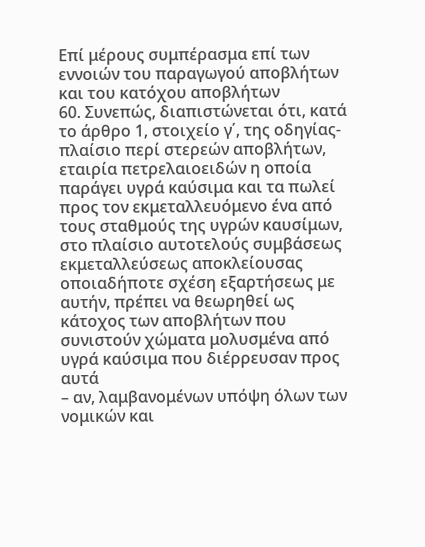Επί μέρους συμπέρασμα επί των εννοιών του παραγωγού αποβλήτων και του κατόχου αποβλήτων
60. Συνεπώς, διαπιστώνεται ότι, κατά το άρθρο 1, στοιχείο γ΄, της οδηγίας-πλαίσιο περί στερεών αποβλήτων, εταιρία πετρελαιοειδών η οποία παράγει υγρά καύσιμα και τα πωλεί προς τον εκμεταλλευόμενο ένα από τους σταθμούς της υγρών καυσίμων, στο πλαίσιο αυτοτελούς συμβάσεως εκμεταλλεύσεως αποκλείουσας οποιαδήποτε σχέση εξαρτήσεως με αυτήν, πρέπει να θεωρηθεί ως κάτοχος των αποβλήτων που συνιστούν χώματα μολυσμένα από υγρά καύσιμα που διέρρευσαν προς αυτά
– αν, λαμβανομένων υπόψη όλων των νομικών και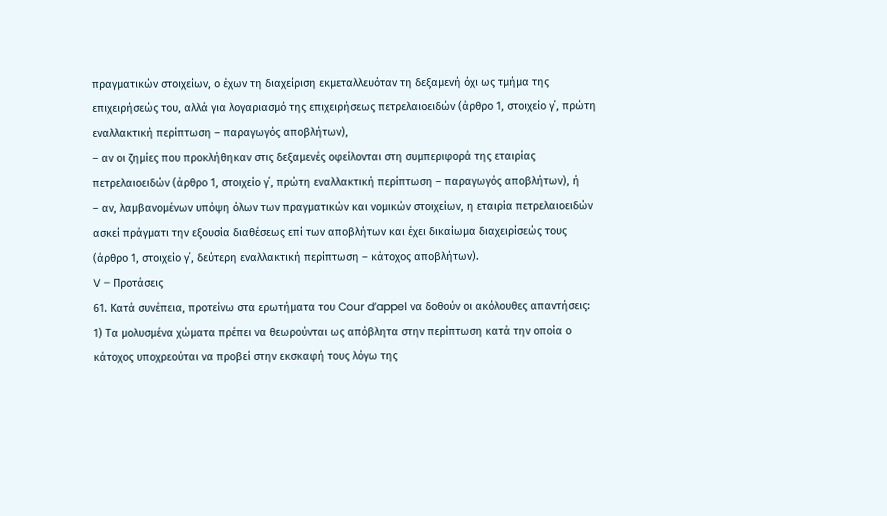πραγματικών στοιχείων, ο έχων τη διαχείριση εκμεταλλευόταν τη δεξαμενή όχι ως τμήμα της επιχειρήσεώς του, αλλά για λογαριασμό της επιχειρήσεως πετρελαιοειδών (άρθρο 1, στοιχείο γ΄, πρώτη εναλλακτική περίπτωση – παραγωγός αποβλήτων),
– αν οι ζημίες που προκλήθηκαν στις δεξαμενές οφείλονται στη συμπεριφορά της εταιρίας πετρελαιοειδών (άρθρο 1, στοιχείο γ΄, πρώτη εναλλακτική περίπτωση – παραγωγός αποβλήτων), ή
– αν, λαμβανομένων υπόψη όλων των πραγματικών και νομικών στοιχείων, η εταιρία πετρελαιοειδών ασκεί πράγματι την εξουσία διαθέσεως επί των αποβλήτων και έχει δικαίωμα διαχειρίσεώς τους (άρθρο 1, στοιχείο γ΄, δεύτερη εναλλακτική περίπτωση – κάτοχος αποβλήτων).
V – Προτάσεις
61. Κατά συνέπεια, προτείνω στα ερωτήματα του Cour d’appel να δοθούν οι ακόλουθες απαντήσεις:
1) Τα μολυσμένα χώματα πρέπει να θεωρούνται ως απόβλητα στην περίπτωση κατά την οποία ο κάτοχος υποχρεούται να προβεί στην εκσκαφή τους λόγω της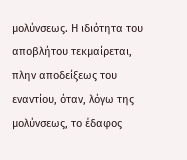μολύνσεως. Η ιδιότητα του αποβλήτου τεκμαίρεται, πλην αποδείξεως του εναντίου, όταν, λόγω της μολύνσεως, το έδαφος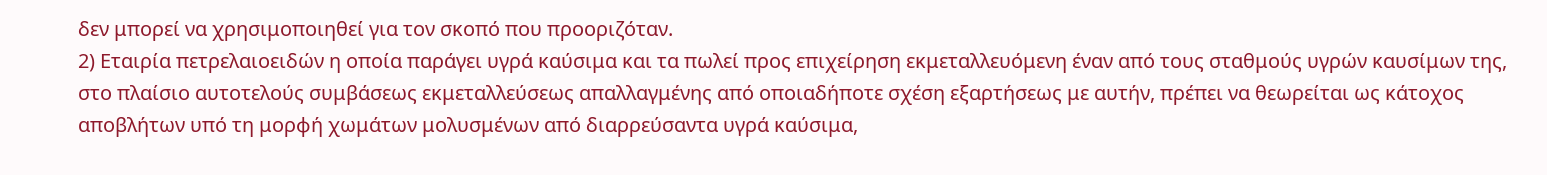δεν μπορεί να χρησιμοποιηθεί για τον σκοπό που προοριζόταν.
2) Εταιρία πετρελαιοειδών η οποία παράγει υγρά καύσιμα και τα πωλεί προς επιχείρηση εκμεταλλευόμενη έναν από τους σταθμούς υγρών καυσίμων της, στο πλαίσιο αυτοτελούς συμβάσεως εκμεταλλεύσεως απαλλαγμένης από οποιαδήποτε σχέση εξαρτήσεως με αυτήν, πρέπει να θεωρείται ως κάτοχος αποβλήτων υπό τη μορφή χωμάτων μολυσμένων από διαρρεύσαντα υγρά καύσιμα,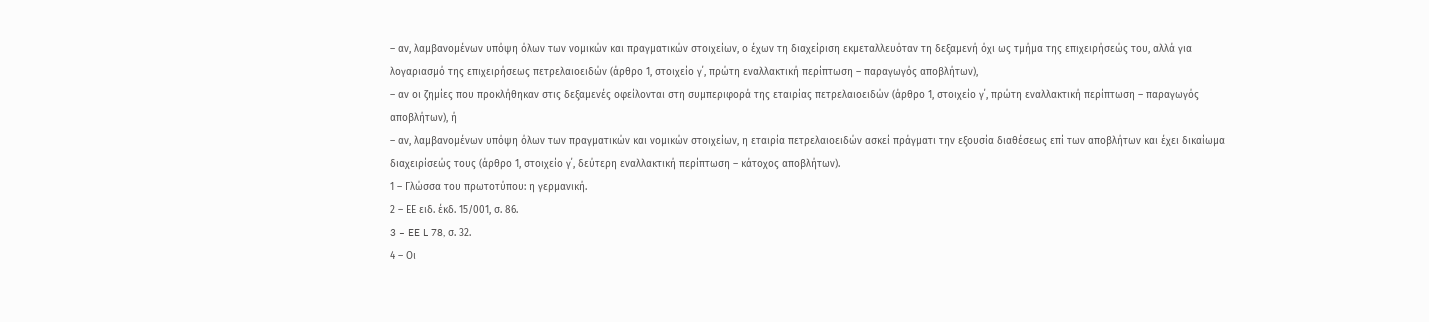– αν, λαμβανομένων υπόψη όλων των νομικών και πραγματικών στοιχείων, ο έχων τη διαχείριση εκμεταλλευόταν τη δεξαμενή όχι ως τμήμα της επιχειρήσεώς του, αλλά για λογαριασμό της επιχειρήσεως πετρελαιοειδών (άρθρο 1, στοιχείο γ΄, πρώτη εναλλακτική περίπτωση – παραγωγός αποβλήτων),
– αν οι ζημίες που προκλήθηκαν στις δεξαμενές οφείλονται στη συμπεριφορά της εταιρίας πετρελαιοειδών (άρθρο 1, στοιχείο γ΄, πρώτη εναλλακτική περίπτωση – παραγωγός αποβλήτων), ή
– αν, λαμβανομένων υπόψη όλων των πραγματικών και νομικών στοιχείων, η εταιρία πετρελαιοειδών ασκεί πράγματι την εξουσία διαθέσεως επί των αποβλήτων και έχει δικαίωμα διαχειρίσεώς τους (άρθρο 1, στοιχείο γ΄, δεύτερη εναλλακτική περίπτωση – κάτοχος αποβλήτων).
1 – Γλώσσα του πρωτοτύπου: η γερμανική.
2 – ΕΕ ειδ. έκδ. 15/001, σ. 86.
3 – EE L 78, σ. 32.
4 – Οι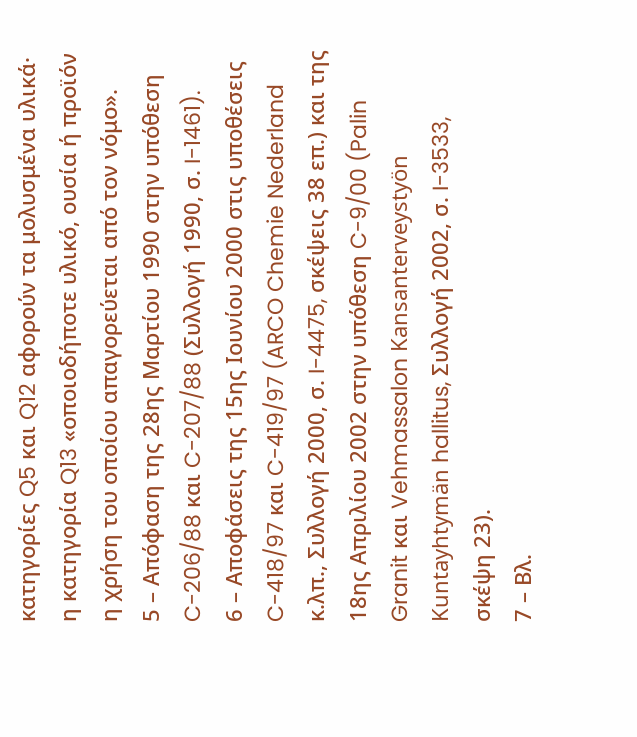κατηγορίες Q5 και Q12 αφορούν τα μολυσμένα υλικά· η κατηγορία Q13 «οποιοδήποτε υλικό, ουσία ή προϊόν η χρήση του οποίου απαγορεύεται από τον νόμο».
5 – Απόφαση της 28ης Μαρτίου 1990 στην υπόθεση C-206/88 και C-207/88 (Συλλογή 1990, σ. I-1461).
6 – Αποφάσεις της 15ης Ιουνίου 2000 στις υποθέσεις C-418/97 και C-419/97 (ARCO Chemie Nederland κ.λπ., Συλλογή 2000, σ. I-4475, σκέψεις 38 επ.) και της 18ης Απριλίου 2002 στην υπόθεση C-9/00 (Palin Granit και Vehmassalon Kansanterveystyön Kuntayhtymän hallitus, Συλλογή 2002, σ. I-3533, σκέψη 23).
7 – Βλ.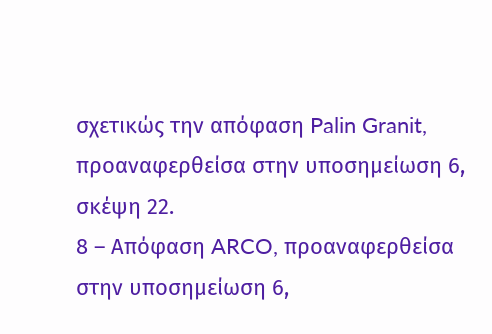σχετικώς την απόφαση Palin Granit, προαναφερθείσα στην υποσημείωση 6, σκέψη 22.
8 – Απόφαση ARCO, προαναφερθείσα στην υποσημείωση 6,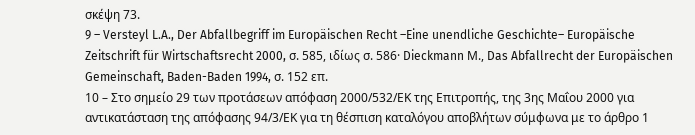σκέψη 73.
9 – Versteyl L.A., Der Abfallbegriff im Europäischen Recht –Eine unendliche Geschichte– Europäische Zeitschrift für Wirtschaftsrecht 2000, σ. 585, ιδίως σ. 586· Dieckmann Μ., Das Abfallrecht der Europäischen Gemeinschaft, Baden-Baden 1994, σ. 152 επ.
10 – Στο σημείο 29 των προτάσεων απόφαση 2000/532/ΕΚ της Επιτροπής, της 3ης Μαΐου 2000 για αντικατάσταση της απόφασης 94/3/ΕΚ για τη θέσπιση καταλόγου αποβλήτων σύμφωνα με το άρθρο 1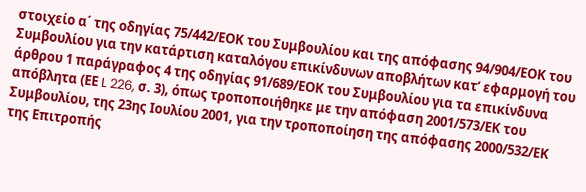στοιχείο α΄ της οδηγίας 75/442/ΕΟΚ του Συμβουλίου και της απόφασης 94/904/ΕΟΚ του Συμβουλίου για την κατάρτιση καταλόγου επικίνδυνων αποβλήτων κατ’ εφαρμογή του άρθρου 1 παράγραφος 4 της οδηγίας 91/689/ΕΟΚ του Συμβουλίου για τα επικίνδυνα απόβλητα (ΕΕ L 226, σ. 3), όπως τροποποιήθηκε με την απόφαση 2001/573/ΕΚ του Συμβουλίου, της 23ης Ιουλίου 2001, για την τροποποίηση της απόφασης 2000/532/ΕΚ της Επιτροπής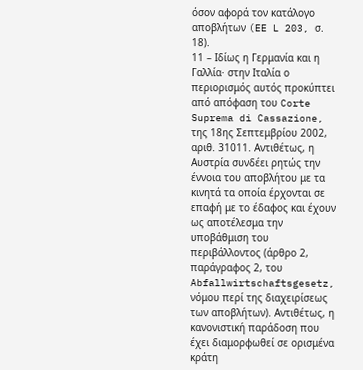όσον αφορά τον κατάλογο αποβλήτων (EE L 203, σ. 18).
11 – Ιδίως η Γερμανία και η Γαλλία· στην Ιταλία ο περιορισμός αυτός προκύπτει από απόφαση του Corte Suprema di Cassazione, της 18ης Σεπτεμβρίου 2002, αριθ. 31011. Αντιθέτως, η Αυστρία συνδέει ρητώς την έννοια του αποβλήτου με τα κινητά τα οποία έρχονται σε επαφή με το έδαφος και έχουν ως αποτέλεσμα την υποβάθμιση του περιβάλλοντος (άρθρο 2, παράγραφος 2, του Abfallwirtschaftsgesetz, νόμου περί της διαχειρίσεως των αποβλήτων). Αντιθέτως, η κανονιστική παράδοση που έχει διαμορφωθεί σε ορισμένα κράτη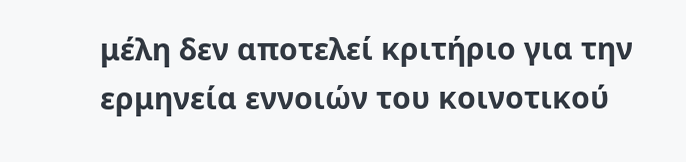μέλη δεν αποτελεί κριτήριο για την ερμηνεία εννοιών του κοινοτικού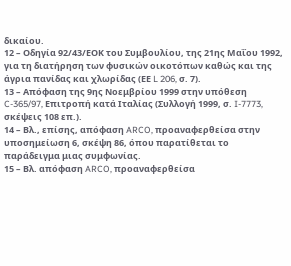δικαίου.
12 – Οδηγία 92/43/ΕΟΚ του Συμβουλίου, της 21ης Μαΐου 1992, για τη διατήρηση των φυσικών οικοτόπων καθώς και της άγρια πανίδας και χλωρίδας (ΕΕ L 206, σ. 7).
13 – Απόφαση της 9ης Νοεμβρίου 1999 στην υπόθεση C-365/97, Επιτροπή κατά Ιταλίας (Συλλογή 1999, σ. I-7773, σκέψεις 108 επ.).
14 – Βλ., επίσης, απόφαση ARCO, προαναφερθείσα στην υποσημείωση 6, σκέψη 86, όπου παρατίθεται το παράδειγμα μιας συμφωνίας.
15 – Βλ. απόφαση ARCO, προαναφερθείσα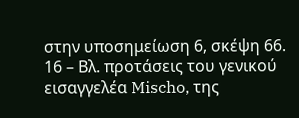στην υποσημείωση 6, σκέψη 66.
16 – Βλ. προτάσεις του γενικού εισαγγελέα Mischo, της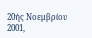20ής Νοεμβρίου 2001,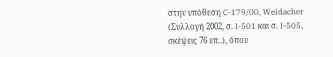στην υπόθεση C-179/00, Weidacher (Συλλογή 2002, σ. I-501 και σ. I-505, σκέψεις 76 επ..), όπου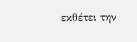εκθέτει την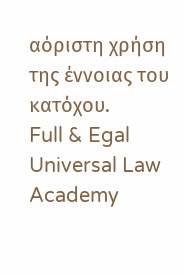αόριστη χρήση της έννοιας του κατόχου.
Full & Egal Universal Law Academy